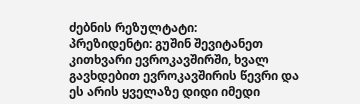ძებნის რეზულტატი:
პრეზიდენტი: გუშინ შევიტანეთ კითხვარი ევროკავშირში, ხვალ გავხდებით ევროკავშირის წევრი და ეს არის ყველაზე დიდი იმედი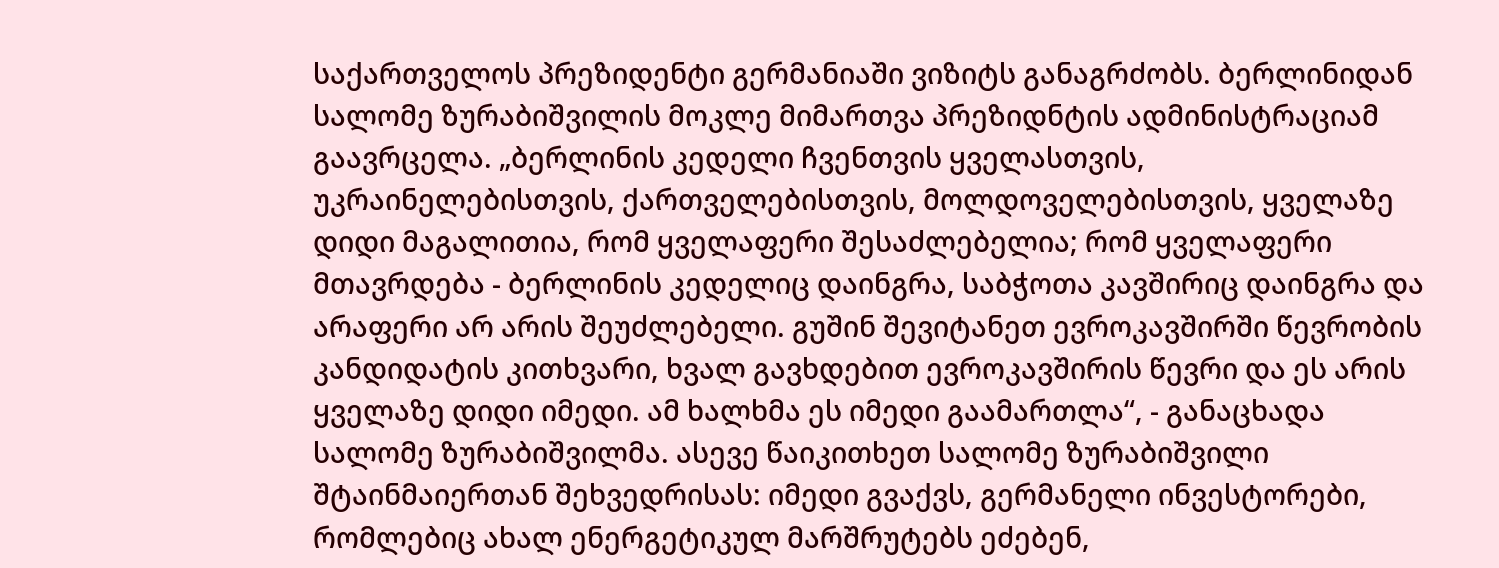საქართველოს პრეზიდენტი გერმანიაში ვიზიტს განაგრძობს. ბერლინიდან სალომე ზურაბიშვილის მოკლე მიმართვა პრეზიდნტის ადმინისტრაციამ გაავრცელა. „ბერლინის კედელი ჩვენთვის ყველასთვის, უკრაინელებისთვის, ქართველებისთვის, მოლდოველებისთვის, ყველაზე დიდი მაგალითია, რომ ყველაფერი შესაძლებელია; რომ ყველაფერი მთავრდება - ბერლინის კედელიც დაინგრა, საბჭოთა კავშირიც დაინგრა და არაფერი არ არის შეუძლებელი. გუშინ შევიტანეთ ევროკავშირში წევრობის კანდიდატის კითხვარი, ხვალ გავხდებით ევროკავშირის წევრი და ეს არის ყველაზე დიდი იმედი. ამ ხალხმა ეს იმედი გაამართლა“, - განაცხადა სალომე ზურაბიშვილმა. ასევე წაიკითხეთ სალომე ზურაბიშვილი შტაინმაიერთან შეხვედრისას: იმედი გვაქვს, გერმანელი ინვესტორები, რომლებიც ახალ ენერგეტიკულ მარშრუტებს ეძებენ,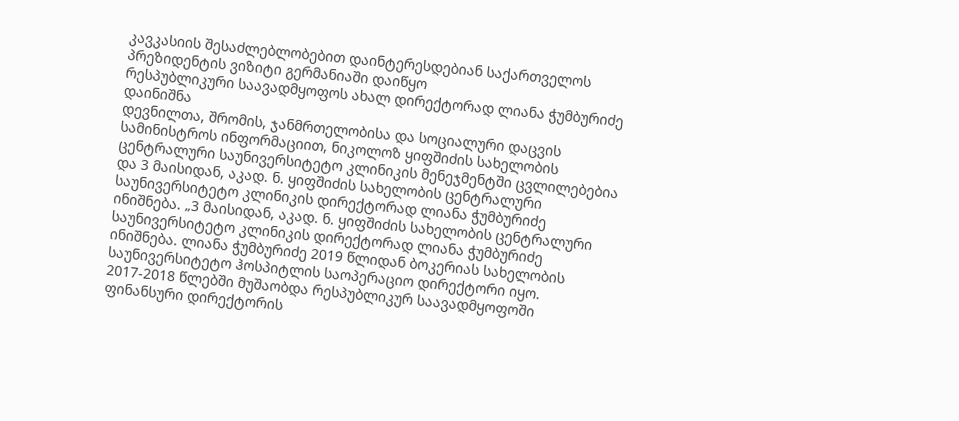კავკასიის შესაძლებლობებით დაინტერესდებიან საქართველოს პრეზიდენტის ვიზიტი გერმანიაში დაიწყო
რესპუბლიკური საავადმყოფოს ახალ დირექტორად ლიანა ჭუმბურიძე დაინიშნა
დევნილთა, შრომის, ჯანმრთელობისა და სოციალური დაცვის სამინისტროს ინფორმაციით, ნიკოლოზ ყიფშიძის სახელობის ცენტრალური საუნივერსიტეტო კლინიკის მენეჯმენტში ცვლილებებია და 3 მაისიდან, აკად. ნ. ყიფშიძის სახელობის ცენტრალური საუნივერსიტეტო კლინიკის დირექტორად ლიანა ჭუმბურიძე ინიშნება. „3 მაისიდან, აკად. ნ. ყიფშიძის სახელობის ცენტრალური საუნივერსიტეტო კლინიკის დირექტორად ლიანა ჭუმბურიძე ინიშნება. ლიანა ჭუმბურიძე 2019 წლიდან ბოკერიას სახელობის საუნივერსიტეტო ჰოსპიტლის საოპერაციო დირექტორი იყო. 2017-2018 წლებში მუშაობდა რესპუბლიკურ საავადმყოფოში ფინანსური დირექტორის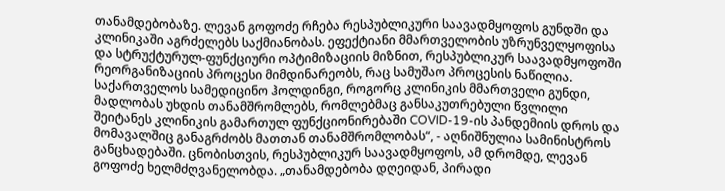თანამდებობაზე. ლევან გოფოძე რჩება რესპუბლიკური საავადმყოფოს გუნდში და კლინიკაში აგრძელებს საქმიანობას. ეფექტიანი მმართველობის უზრუნველყოფისა და სტრუქტურულ-ფუნქციური ოპტიმიზაციის მიზნით, რესპუბლიკურ საავადმყოფოში რეორგანიზაციის პროცესი მიმდინარეობს, რაც სამუშაო პროცესის ნაწილია. საქართველოს სამედიცინო ჰოლდინგი, როგორც კლინიკის მმართველი გუნდი, მადლობას უხდის თანამშრომლებს, რომლებმაც განსაკუთრებული წვლილი შეიტანეს კლინიკის გამართულ ფუნქციონირებაში COVID-19-ის პანდემიის დროს და მომავალშიც განაგრძობს მათთან თანამშრომლობას“, - აღნიშნულია სამინისტროს განცხადებაში. ცნობისთვის, რესპუბლიკურ საავადმყოფოს, ამ დრომდე, ლევან გოფოძე ხელმძღვანელობდა. „თანამდებობა დღეიდან, პირადი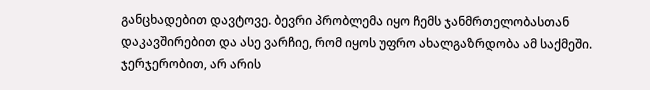განცხადებით დავტოვე. ბევრი პრობლემა იყო ჩემს ჯანმრთელობასთან დაკავშირებით და ასე ვარჩიე, რომ იყოს უფრო ახალგაზრდობა ამ საქმეში. ჯერჯერობით, არ არის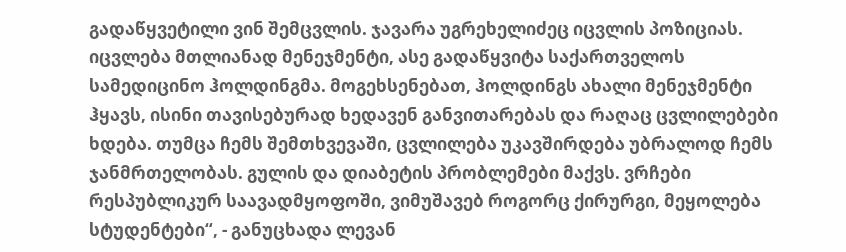გადაწყვეტილი ვინ შემცვლის. ჯავარა უგრეხელიძეც იცვლის პოზიციას. იცვლება მთლიანად მენეჯმენტი, ასე გადაწყვიტა საქართველოს სამედიცინო ჰოლდინგმა. მოგეხსენებათ, ჰოლდინგს ახალი მენეჯმენტი ჰყავს, ისინი თავისებურად ხედავენ განვითარებას და რაღაც ცვლილებები ხდება. თუმცა ჩემს შემთხვევაში, ცვლილება უკავშირდება უბრალოდ ჩემს ჯანმრთელობას. გულის და დიაბეტის პრობლემები მაქვს. ვრჩები რესპუბლიკურ საავადმყოფოში, ვიმუშავებ როგორც ქირურგი, მეყოლება სტუდენტები“, - განუცხადა ლევან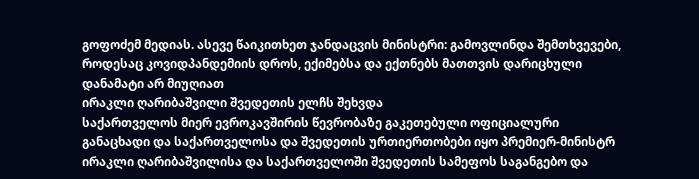გოფოძემ მედიას. ასევე წაიკითხეთ ჯანდაცვის მინისტრი: გამოვლინდა შემთხვევები, როდესაც კოვიდპანდემიის დროს, ექიმებსა და ექთნებს მათთვის დარიცხული დანამატი არ მიუღიათ
ირაკლი ღარიბაშვილი შვედეთის ელჩს შეხვდა
საქართველოს მიერ ევროკავშირის წევრობაზე გაკეთებული ოფიციალური განაცხადი და საქართველოსა და შვედეთის ურთიერთობები იყო პრემიერ-მინისტრ ირაკლი ღარიბაშვილისა და საქართველოში შვედეთის სამეფოს საგანგებო და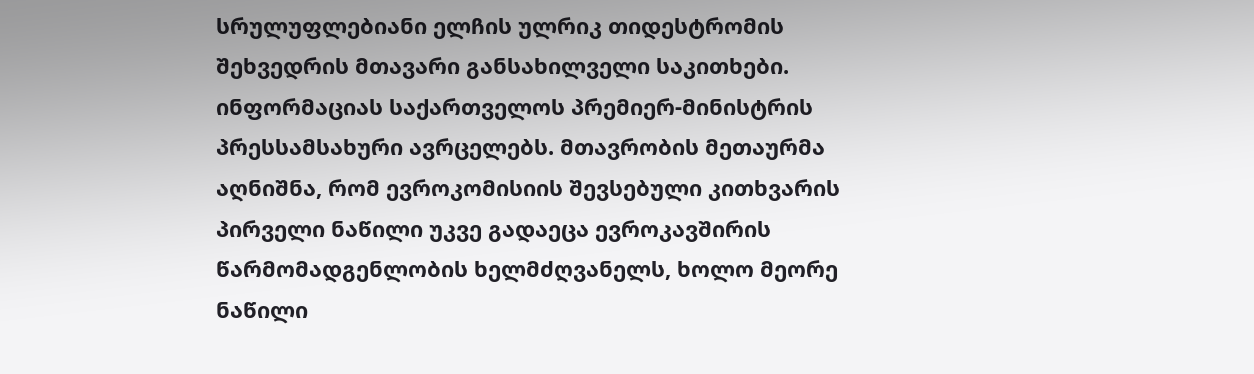სრულუფლებიანი ელჩის ულრიკ თიდესტრომის შეხვედრის მთავარი განსახილველი საკითხები. ინფორმაციას საქართველოს პრემიერ-მინისტრის პრესსამსახური ავრცელებს. მთავრობის მეთაურმა აღნიშნა, რომ ევროკომისიის შევსებული კითხვარის პირველი ნაწილი უკვე გადაეცა ევროკავშირის წარმომადგენლობის ხელმძღვანელს, ხოლო მეორე ნაწილი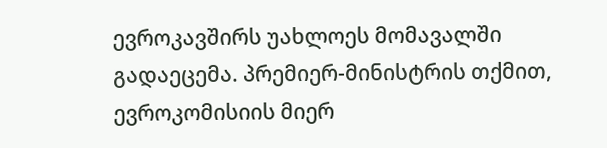ევროკავშირს უახლოეს მომავალში გადაეცემა. პრემიერ-მინისტრის თქმით, ევროკომისიის მიერ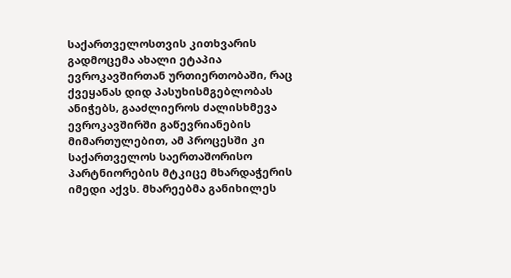საქართველოსთვის კითხვარის გადმოცემა ახალი ეტაპია ევროკავშირთან ურთიერთობაში, რაც ქვეყანას დიდ პასუხისმგებლობას ანიჭებს, გააძლიეროს ძალისხმევა ევროკავშირში გაწევრიანების მიმართულებით, ამ პროცესში კი საქართველოს საერთაშორისო პარტნიორების მტკიცე მხარდაჭერის იმედი აქვს. მხარეებმა განიხილეს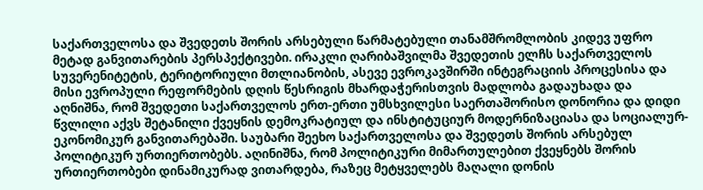საქართველოსა და შვედეთს შორის არსებული წარმატებული თანამშრომლობის კიდევ უფრო მეტად განვითარების პერსპექტივები. ირაკლი ღარიბაშვილმა შვედეთის ელჩს საქართველოს სუვერენიტეტის, ტერიტორიული მთლიანობის, ასევე ევროკავშირში ინტეგრაციის პროცესისა და მისი ევროპული რეფორმების დღის წესრიგის მხარდაჭერისთვის მადლობა გადაუხადა და აღნიშნა, რომ შვედეთი საქართველოს ერთ-ერთი უმსხვილესი საერთაშორისო დონორია და დიდი წვლილი აქვს შეტანილი ქვეყნის დემოკრატიულ და ინსტიტუციურ მოდერნიზაციასა და სოციალურ-ეკონომიკურ განვითარებაში. საუბარი შეეხო საქართველოსა და შვედეთს შორის არსებულ პოლიტიკურ ურთიერთობებს. აღინიშნა, რომ პოლიტიკური მიმართულებით ქვეყნებს შორის ურთიერთობები დინამიკურად ვითარდება, რაზეც მეტყველებს მაღალი დონის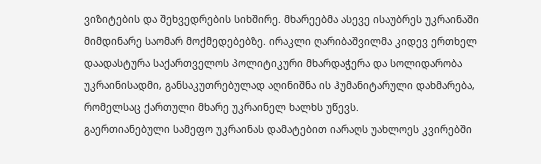ვიზიტების და შეხვედრების სიხშირე. მხარეებმა ასევე ისაუბრეს უკრაინაში მიმდინარე საომარ მოქმედებებზე. ირაკლი ღარიბაშვილმა კიდევ ერთხელ დაადასტურა საქართველოს პოლიტიკური მხარდაჭერა და სოლიდარობა უკრაინისადმი, განსაკუთრებულად აღინიშნა ის ჰუმანიტარული დახმარება, რომელსაც ქართული მხარე უკრაინელ ხალხს უწევს.
გაერთიანებული სამეფო უკრაინას დამატებით იარაღს უახლოეს კვირებში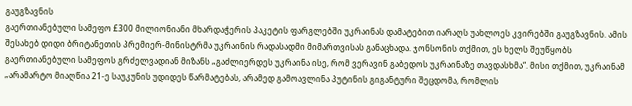გაუგზავნის
გაერთიანებული სამეფო £300 მილიონიანი მხარდაჭერის პაკეტის ფარგლებში უკრაინას დამატებით იარაღს უახლოეს კვირებში გაუგზავნის. ამის შესახებ დიდი ბრიტანეთის პრემიერ-მინისტრმა უკრაინის რადასადმი მიმართვისას განაცხადა. ჯონსონის თქმით, ეს ხელს შეუწყობს გაერთიანებული სამეფოს გრძელვადიან მიზანს „გაძლიერდეს უკრაინა ისე, რომ ვერავინ გაბედოს უკრაინაზე თავდასხმა“. მისი თქმით, უკრაინამ „არამარტო მიაღწია 21-ე საუკუნის უდიდეს წარმატებას, არამედ გამოავლინა პუტინის გიგანტური შეცდომა, რომლის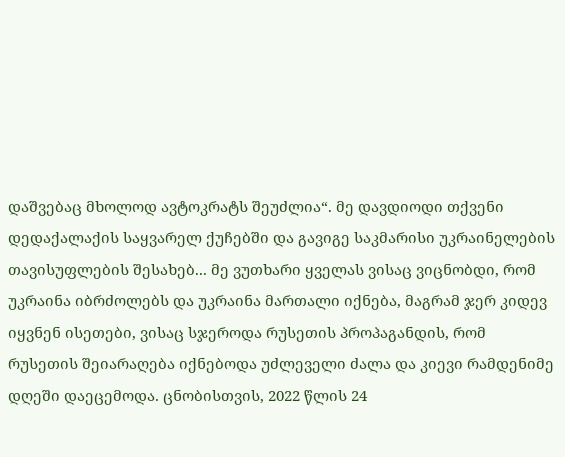დაშვებაც მხოლოდ ავტოკრატს შეუძლია“. მე დავდიოდი თქვენი დედაქალაქის საყვარელ ქუჩებში და გავიგე საკმარისი უკრაინელების თავისუფლების შესახებ... მე ვუთხარი ყველას ვისაც ვიცნობდი, რომ უკრაინა იბრძოლებს და უკრაინა მართალი იქნება, მაგრამ ჯერ კიდევ იყვნენ ისეთები, ვისაც სჯეროდა რუსეთის პროპაგანდის, რომ რუსეთის შეიარაღება იქნებოდა უძლეველი ძალა და კიევი რამდენიმე დღეში დაეცემოდა. ცნობისთვის, 2022 წლის 24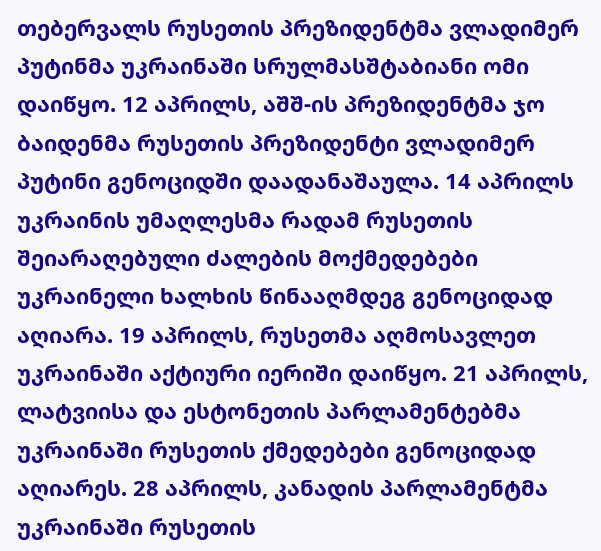თებერვალს რუსეთის პრეზიდენტმა ვლადიმერ პუტინმა უკრაინაში სრულმასშტაბიანი ომი დაიწყო. 12 აპრილს, აშშ-ის პრეზიდენტმა ჯო ბაიდენმა რუსეთის პრეზიდენტი ვლადიმერ პუტინი გენოციდში დაადანაშაულა. 14 აპრილს უკრაინის უმაღლესმა რადამ რუსეთის შეიარაღებული ძალების მოქმედებები უკრაინელი ხალხის წინააღმდეგ გენოციდად აღიარა. 19 აპრილს, რუსეთმა აღმოსავლეთ უკრაინაში აქტიური იერიში დაიწყო. 21 აპრილს, ლატვიისა და ესტონეთის პარლამენტებმა უკრაინაში რუსეთის ქმედებები გენოციდად აღიარეს. 28 აპრილს, კანადის პარლამენტმა უკრაინაში რუსეთის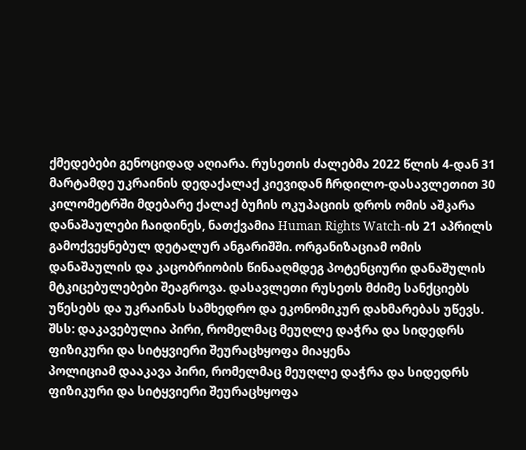ქმედებები გენოციდად აღიარა. რუსეთის ძალებმა 2022 წლის 4-დან 31 მარტამდე უკრაინის დედაქალაქ კიევიდან ჩრდილო-დასავლეთით 30 კილომეტრში მდებარე ქალაქ ბუჩის ოკუპაციის დროს ომის აშკარა დანაშაულები ჩაიდინეს, ნათქვამია Human Rights Watch-ის 21 აპრილს გამოქვეყნებულ დეტალურ ანგარიშში. ორგანიზაციამ ომის დანაშაულის და კაცობრიობის წინააღმდეგ პოტენციური დანაშულის მტკიცებულებები შეაგროვა. დასავლეთი რუსეთს მძიმე სანქციებს უწესებს და უკრაინას სამხედრო და ეკონომიკურ დახმარებას უწევს.
შსს: დაკავებულია პირი, რომელმაც მეუღლე დაჭრა და სიდედრს ფიზიკური და სიტყვიერი შეურაცხყოფა მიაყენა
პოლიციამ დააკავა პირი, რომელმაც მეუღლე დაჭრა და სიდედრს ფიზიკური და სიტყვიერი შეურაცხყოფა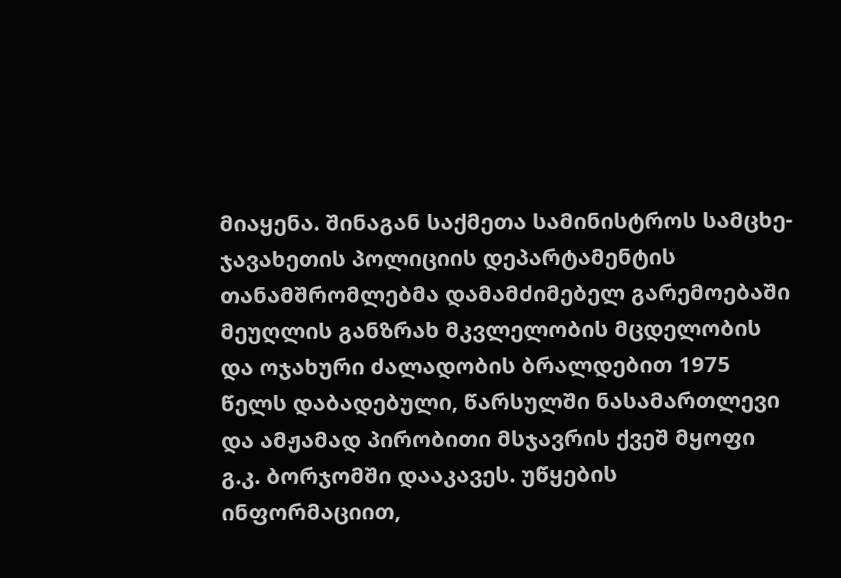მიაყენა. შინაგან საქმეთა სამინისტროს სამცხე-ჯავახეთის პოლიციის დეპარტამენტის თანამშრომლებმა დამამძიმებელ გარემოებაში მეუღლის განზრახ მკვლელობის მცდელობის და ოჯახური ძალადობის ბრალდებით 1975 წელს დაბადებული, წარსულში ნასამართლევი და ამჟამად პირობითი მსჯავრის ქვეშ მყოფი გ.კ. ბორჯომში დააკავეს. უწყების ინფორმაციით,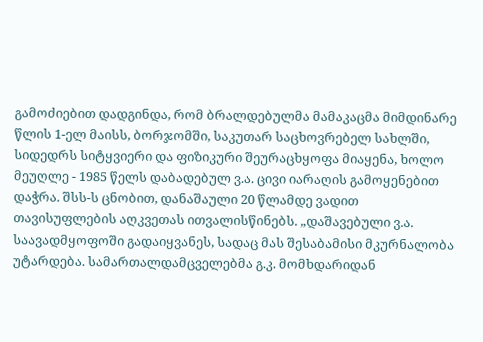გამოძიებით დადგინდა, რომ ბრალდებულმა მამაკაცმა მიმდინარე წლის 1-ელ მაისს, ბორჯომში, საკუთარ საცხოვრებელ სახლში, სიდედრს სიტყვიერი და ფიზიკური შეურაცხყოფა მიაყენა, ხოლო მეუღლე - 1985 წელს დაბადებულ ვ.ა. ცივი იარაღის გამოყენებით დაჭრა. შსს-ს ცნობით, დანაშაული 20 წლამდე ვადით თავისუფლების აღკვეთას ითვალისწინებს. „დაშავებული ვ.ა. საავადმყოფოში გადაიყვანეს, სადაც მას შესაბამისი მკურნალობა უტარდება. სამართალდამცველებმა გ.კ. მომხდარიდან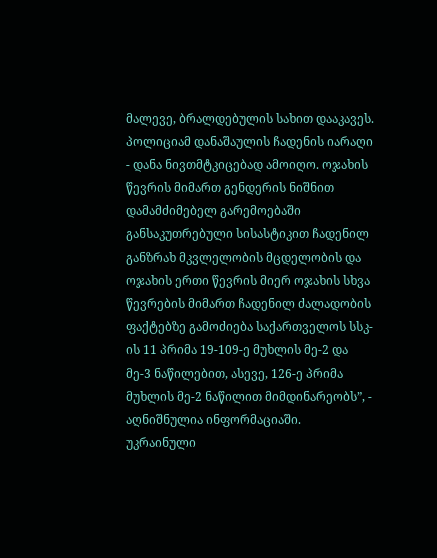მალევე, ბრალდებულის სახით დააკავეს. პოლიციამ დანაშაულის ჩადენის იარაღი - დანა ნივთმტკიცებად ამოიღო. ოჯახის წევრის მიმართ გენდერის ნიშნით დამამძიმებელ გარემოებაში განსაკუთრებული სისასტიკით ჩადენილ განზრახ მკვლელობის მცდელობის და ოჯახის ერთი წევრის მიერ ოჯახის სხვა წევრების მიმართ ჩადენილ ძალადობის ფაქტებზე გამოძიება საქართველოს სსკ-ის 11 პრიმა 19-109-ე მუხლის მე-2 და მე-3 ნაწილებით, ასევე, 126-ე პრიმა მუხლის მე-2 ნაწილით მიმდინარეობს”, - აღნიშნულია ინფორმაციაში.
უკრაინული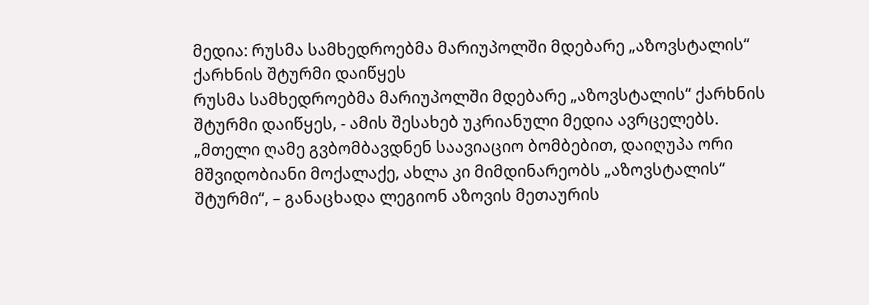მედია: რუსმა სამხედროებმა მარიუპოლში მდებარე „აზოვსტალის“ ქარხნის შტურმი დაიწყეს
რუსმა სამხედროებმა მარიუპოლში მდებარე „აზოვსტალის“ ქარხნის შტურმი დაიწყეს, - ამის შესახებ უკრიანული მედია ავრცელებს. „მთელი ღამე გვბომბავდნენ საავიაციო ბომბებით, დაიღუპა ორი მშვიდობიანი მოქალაქე, ახლა კი მიმდინარეობს „აზოვსტალის“ შტურმი“, – განაცხადა ლეგიონ აზოვის მეთაურის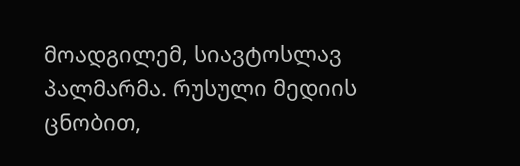მოადგილემ, სიავტოსლავ პალმარმა. რუსული მედიის ცნობით,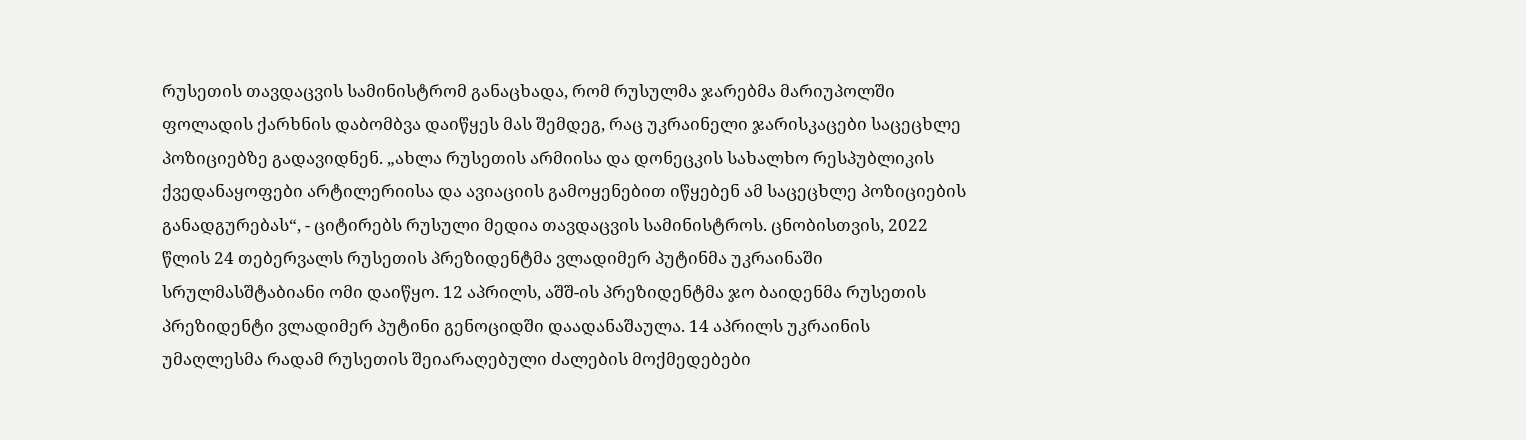რუსეთის თავდაცვის სამინისტრომ განაცხადა, რომ რუსულმა ჯარებმა მარიუპოლში ფოლადის ქარხნის დაბომბვა დაიწყეს მას შემდეგ, რაც უკრაინელი ჯარისკაცები საცეცხლე პოზიციებზე გადავიდნენ. „ახლა რუსეთის არმიისა და დონეცკის სახალხო რესპუბლიკის ქვედანაყოფები არტილერიისა და ავიაციის გამოყენებით იწყებენ ამ საცეცხლე პოზიციების განადგურებას“, - ციტირებს რუსული მედია თავდაცვის სამინისტროს. ცნობისთვის, 2022 წლის 24 თებერვალს რუსეთის პრეზიდენტმა ვლადიმერ პუტინმა უკრაინაში სრულმასშტაბიანი ომი დაიწყო. 12 აპრილს, აშშ-ის პრეზიდენტმა ჯო ბაიდენმა რუსეთის პრეზიდენტი ვლადიმერ პუტინი გენოციდში დაადანაშაულა. 14 აპრილს უკრაინის უმაღლესმა რადამ რუსეთის შეიარაღებული ძალების მოქმედებები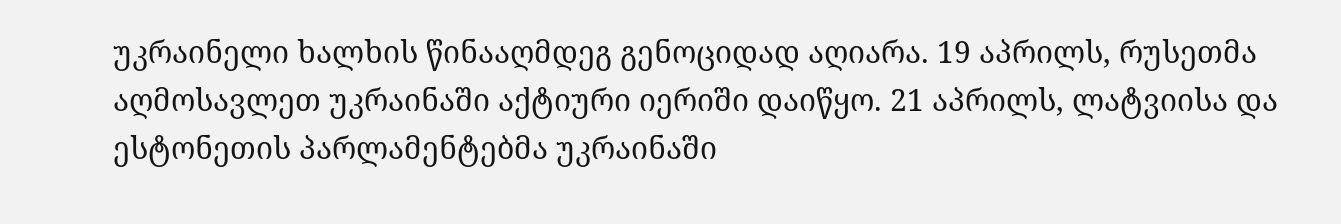უკრაინელი ხალხის წინააღმდეგ გენოციდად აღიარა. 19 აპრილს, რუსეთმა აღმოსავლეთ უკრაინაში აქტიური იერიში დაიწყო. 21 აპრილს, ლატვიისა და ესტონეთის პარლამენტებმა უკრაინაში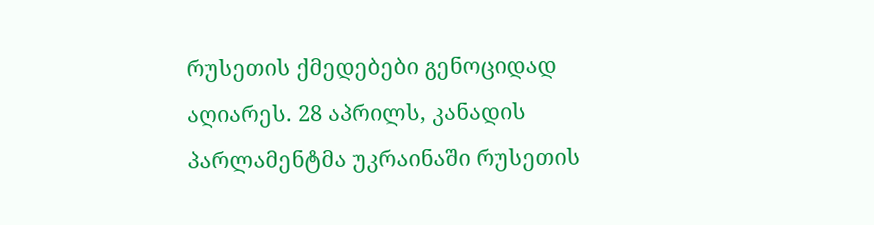რუსეთის ქმედებები გენოციდად აღიარეს. 28 აპრილს, კანადის პარლამენტმა უკრაინაში რუსეთის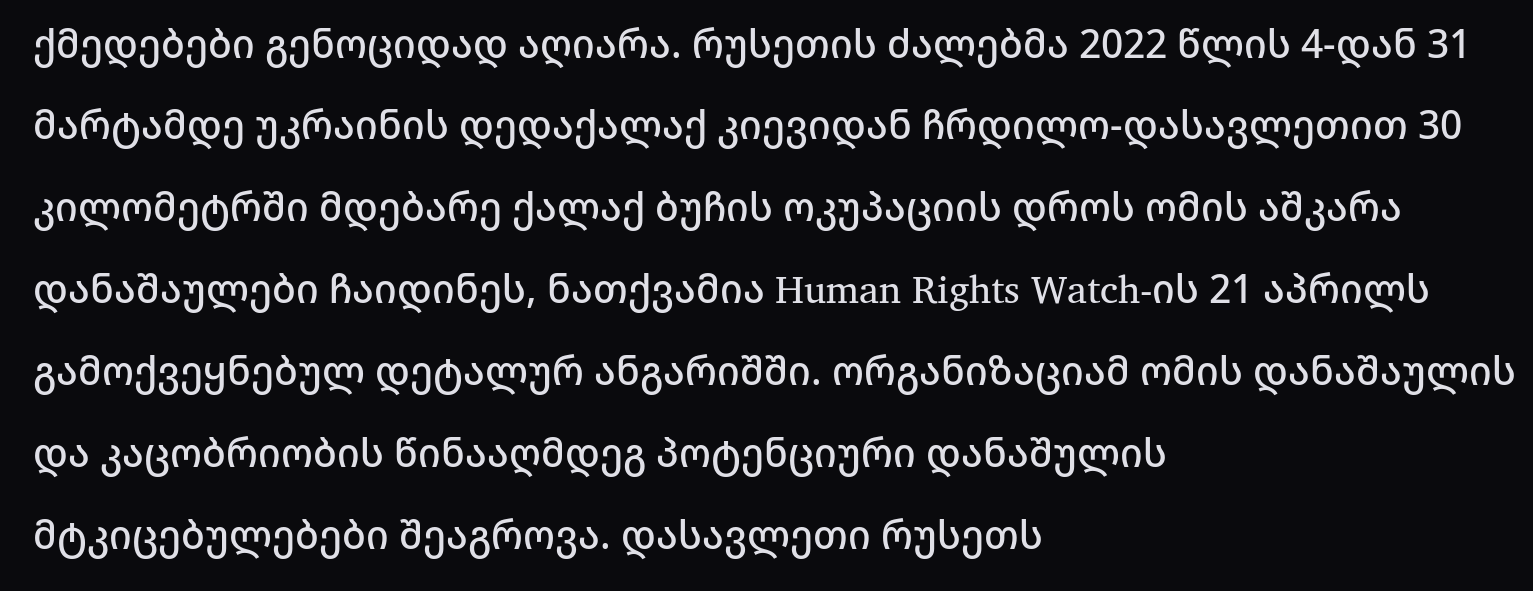ქმედებები გენოციდად აღიარა. რუსეთის ძალებმა 2022 წლის 4-დან 31 მარტამდე უკრაინის დედაქალაქ კიევიდან ჩრდილო-დასავლეთით 30 კილომეტრში მდებარე ქალაქ ბუჩის ოკუპაციის დროს ომის აშკარა დანაშაულები ჩაიდინეს, ნათქვამია Human Rights Watch-ის 21 აპრილს გამოქვეყნებულ დეტალურ ანგარიშში. ორგანიზაციამ ომის დანაშაულის და კაცობრიობის წინააღმდეგ პოტენციური დანაშულის მტკიცებულებები შეაგროვა. დასავლეთი რუსეთს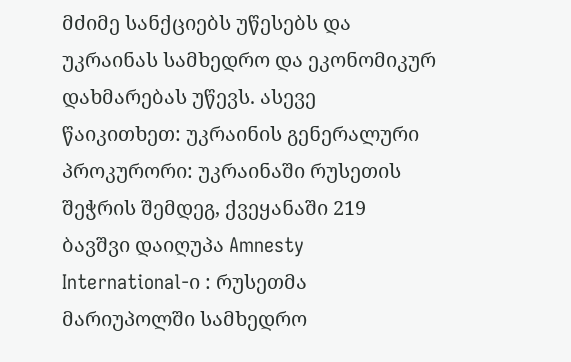მძიმე სანქციებს უწესებს და უკრაინას სამხედრო და ეკონომიკურ დახმარებას უწევს. ასევე წაიკითხეთ: უკრაინის გენერალური პროკურორი: უკრაინაში რუსეთის შეჭრის შემდეგ, ქვეყანაში 219 ბავშვი დაიღუპა Amnesty International-ი : რუსეთმა მარიუპოლში სამხედრო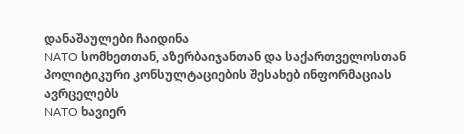დანაშაულები ჩაიდინა
NATO სომხეთთან, აზერბაიჯანთან და საქართველოსთან პოლიტიკური კონსულტაციების შესახებ ინფორმაციას ავრცელებს
NATO ხავიერ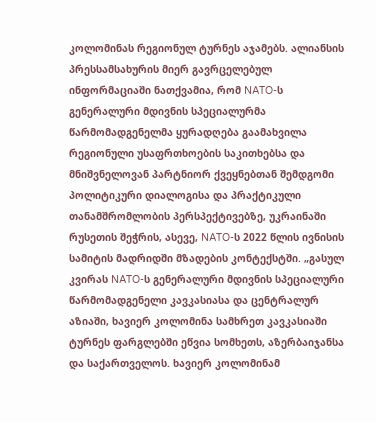კოლომინას რეგიონულ ტურნეს აჯამებს. ალიანსის პრესსამსახურის მიერ გავრცელებულ ინფორმაციაში ნათქვამია, რომ NATO-ს გენერალური მდივნის სპეციალურმა წარმომადგენელმა ყურადღება გაამახვილა რეგიონული უსაფრთხოების საკითხებსა და მნიშვნელოვან პარტნიორ ქვეყნებთან შემდგომი პოლიტიკური დიალოგისა და პრაქტიკული თანამშრომლობის პერსპექტივებზე, უკრაინაში რუსეთის შეჭრის, ასევე, NATO-ს 2022 წლის ივნისის სამიტის მადრიდში მზადების კონტექსტში. „გასულ კვირას NATO-ს გენერალური მდივნის სპეციალური წარმომადგენელი კავკასიასა და ცენტრალურ აზიაში, ხავიერ კოლომინა სამხრეთ კავკასიაში ტურნეს ფარგლებში ეწვია სომხეთს, აზერბაიჯანსა და საქართველოს. ხავიერ კოლომინამ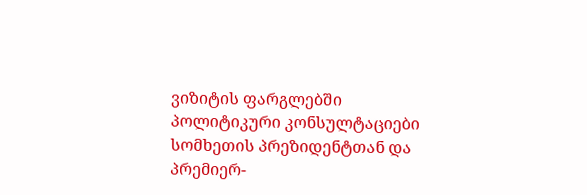ვიზიტის ფარგლებში პოლიტიკური კონსულტაციები სომხეთის პრეზიდენტთან და პრემიერ-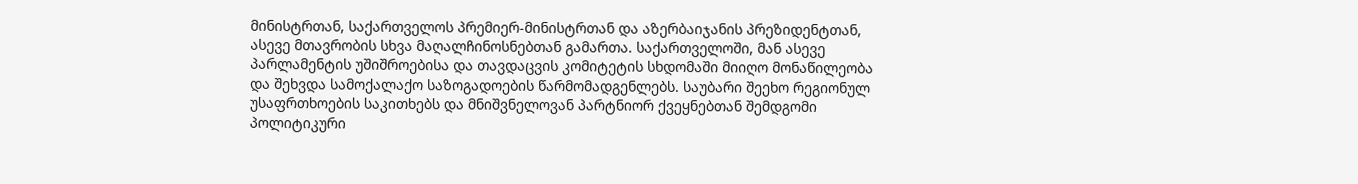მინისტრთან, საქართველოს პრემიერ-მინისტრთან და აზერბაიჯანის პრეზიდენტთან, ასევე მთავრობის სხვა მაღალჩინოსნებთან გამართა. საქართველოში, მან ასევე პარლამენტის უშიშროებისა და თავდაცვის კომიტეტის სხდომაში მიიღო მონაწილეობა და შეხვდა სამოქალაქო საზოგადოების წარმომადგენლებს. საუბარი შეეხო რეგიონულ უსაფრთხოების საკითხებს და მნიშვნელოვან პარტნიორ ქვეყნებთან შემდგომი პოლიტიკური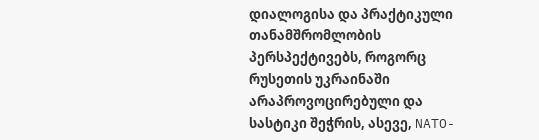დიალოგისა და პრაქტიკული თანამშრომლობის პერსპექტივებს, როგორც რუსეთის უკრაინაში არაპროვოცირებული და სასტიკი შეჭრის, ასევე, NATO-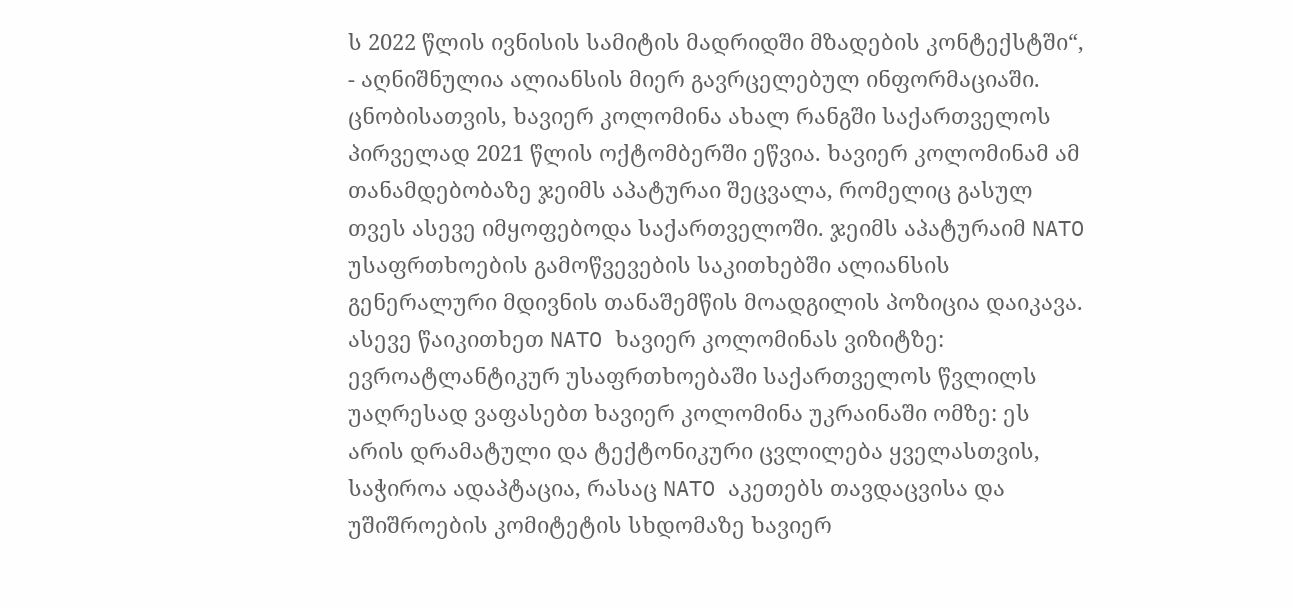ს 2022 წლის ივნისის სამიტის მადრიდში მზადების კონტექსტში“, - აღნიშნულია ალიანსის მიერ გავრცელებულ ინფორმაციაში. ცნობისათვის, ხავიერ კოლომინა ახალ რანგში საქართველოს პირველად 2021 წლის ოქტომბერში ეწვია. ხავიერ კოლომინამ ამ თანამდებობაზე ჯეიმს აპატურაი შეცვალა, რომელიც გასულ თვეს ასევე იმყოფებოდა საქართველოში. ჯეიმს აპატურაიმ NATO უსაფრთხოების გამოწვევების საკითხებში ალიანსის გენერალური მდივნის თანაშემწის მოადგილის პოზიცია დაიკავა. ასევე წაიკითხეთ NATO ხავიერ კოლომინას ვიზიტზე: ევროატლანტიკურ უსაფრთხოებაში საქართველოს წვლილს უაღრესად ვაფასებთ ხავიერ კოლომინა უკრაინაში ომზე: ეს არის დრამატული და ტექტონიკური ცვლილება ყველასთვის, საჭიროა ადაპტაცია, რასაც NATO აკეთებს თავდაცვისა და უშიშროების კომიტეტის სხდომაზე ხავიერ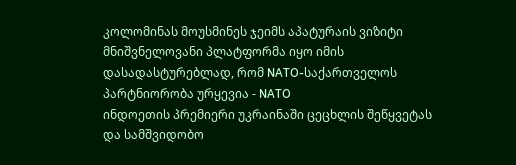კოლომინას მოუსმინეს ჯეიმს აპატურაის ვიზიტი მნიშვნელოვანი პლატფორმა იყო იმის დასადასტურებლად, რომ NATO-საქართველოს პარტნიორობა ურყევია - NATO
ინდოეთის პრემიერი უკრაინაში ცეცხლის შეწყვეტას და სამშვიდობო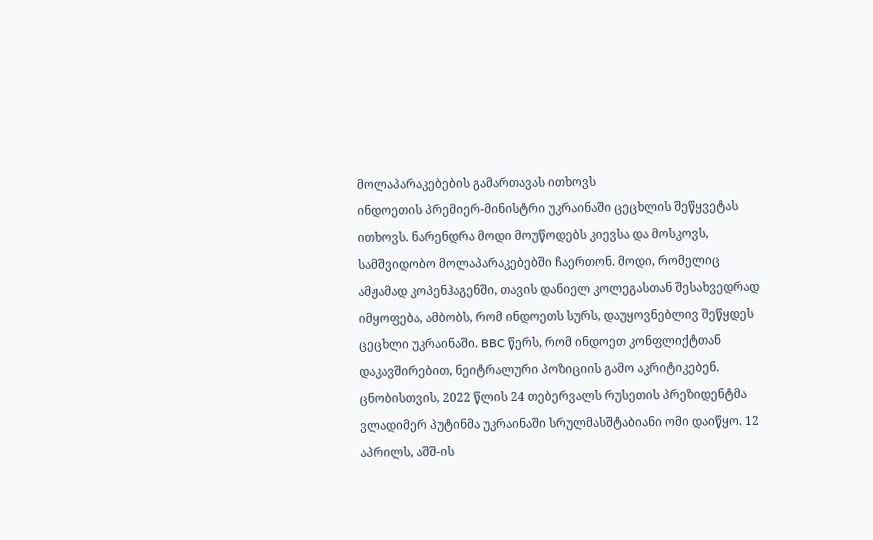მოლაპარაკებების გამართავას ითხოვს
ინდოეთის პრემიერ-მინისტრი უკრაინაში ცეცხლის შეწყვეტას ითხოვს. ნარენდრა მოდი მოუწოდებს კიევსა და მოსკოვს, სამშვიდობო მოლაპარაკებებში ჩაერთონ. მოდი, რომელიც ამჟამად კოპენჰაგენში, თავის დანიელ კოლეგასთან შესახვედრად იმყოფება, ამბობს, რომ ინდოეთს სურს, დაუყოვნებლივ შეწყდეს ცეცხლი უკრაინაში. BBC წერს, რომ ინდოეთ კონფლიქტთან დაკავშირებით, ნეიტრალური პოზიციის გამო აკრიტიკებენ. ცნობისთვის, 2022 წლის 24 თებერვალს რუსეთის პრეზიდენტმა ვლადიმერ პუტინმა უკრაინაში სრულმასშტაბიანი ომი დაიწყო. 12 აპრილს, აშშ-ის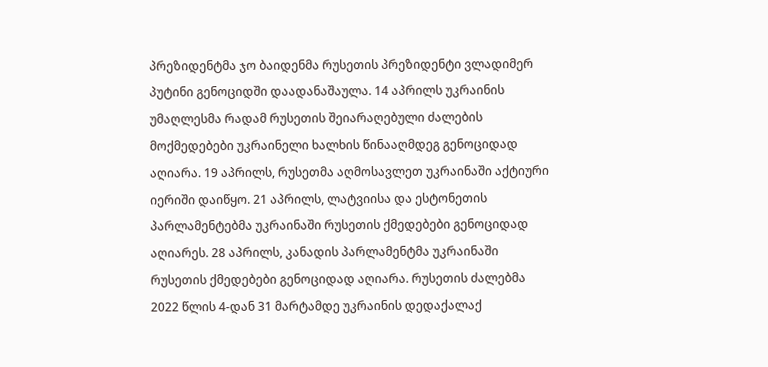პრეზიდენტმა ჯო ბაიდენმა რუსეთის პრეზიდენტი ვლადიმერ პუტინი გენოციდში დაადანაშაულა. 14 აპრილს უკრაინის უმაღლესმა რადამ რუსეთის შეიარაღებული ძალების მოქმედებები უკრაინელი ხალხის წინააღმდეგ გენოციდად აღიარა. 19 აპრილს, რუსეთმა აღმოსავლეთ უკრაინაში აქტიური იერიში დაიწყო. 21 აპრილს, ლატვიისა და ესტონეთის პარლამენტებმა უკრაინაში რუსეთის ქმედებები გენოციდად აღიარეს. 28 აპრილს, კანადის პარლამენტმა უკრაინაში რუსეთის ქმედებები გენოციდად აღიარა. რუსეთის ძალებმა 2022 წლის 4-დან 31 მარტამდე უკრაინის დედაქალაქ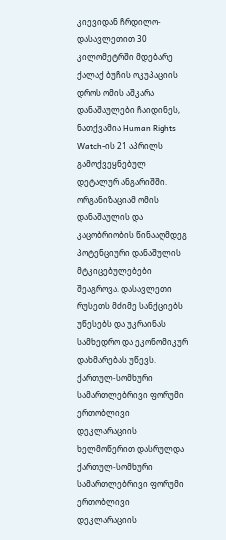კიევიდან ჩრდილო-დასავლეთით 30 კილომეტრში მდებარე ქალაქ ბუჩის ოკუპაციის დროს ომის აშკარა დანაშაულები ჩაიდინეს, ნათქვამია Human Rights Watch-ის 21 აპრილს გამოქვეყნებულ დეტალურ ანგარიშში. ორგანიზაციამ ომის დანაშაულის და კაცობრიობის წინააღმდეგ პოტენციური დანაშულის მტკიცებულებები შეაგროვა. დასავლეთი რუსეთს მძიმე სანქციებს უწესებს და უკრაინას სამხედრო და ეკონომიკურ დახმარებას უწევს.
ქართულ-სომხური სამართლებრივი ფორუმი ერთობლივი დეკლარაციის ხელმოწერით დასრულდა
ქართულ-სომხური სამართლებრივი ფორუმი ერთობლივი დეკლარაციის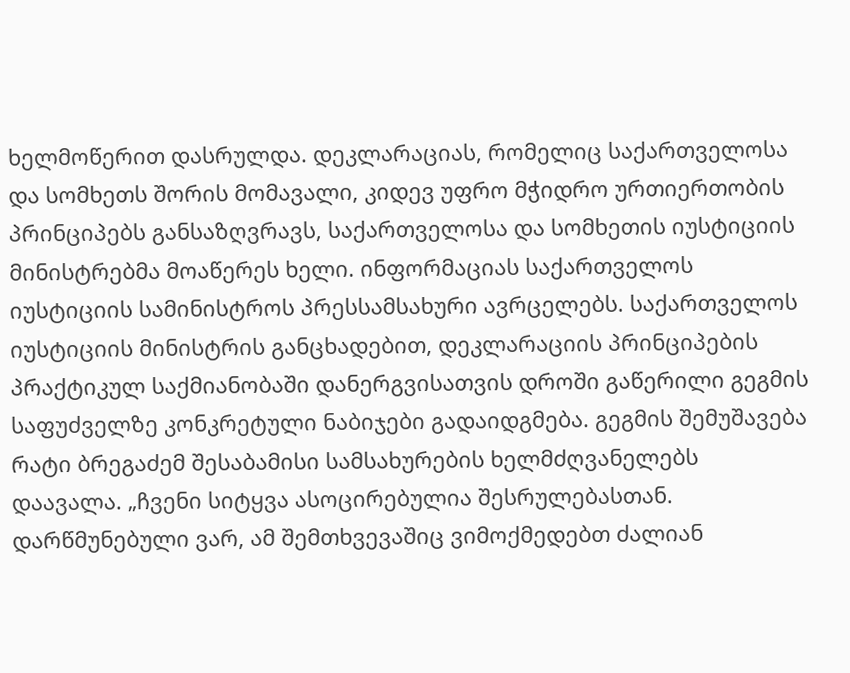ხელმოწერით დასრულდა. დეკლარაციას, რომელიც საქართველოსა და სომხეთს შორის მომავალი, კიდევ უფრო მჭიდრო ურთიერთობის პრინციპებს განსაზღვრავს, საქართველოსა და სომხეთის იუსტიციის მინისტრებმა მოაწერეს ხელი. ინფორმაციას საქართველოს იუსტიციის სამინისტროს პრესსამსახური ავრცელებს. საქართველოს იუსტიციის მინისტრის განცხადებით, დეკლარაციის პრინციპების პრაქტიკულ საქმიანობაში დანერგვისათვის დროში გაწერილი გეგმის საფუძველზე კონკრეტული ნაბიჯები გადაიდგმება. გეგმის შემუშავება რატი ბრეგაძემ შესაბამისი სამსახურების ხელმძღვანელებს დაავალა. „ჩვენი სიტყვა ასოცირებულია შესრულებასთან. დარწმუნებული ვარ, ამ შემთხვევაშიც ვიმოქმედებთ ძალიან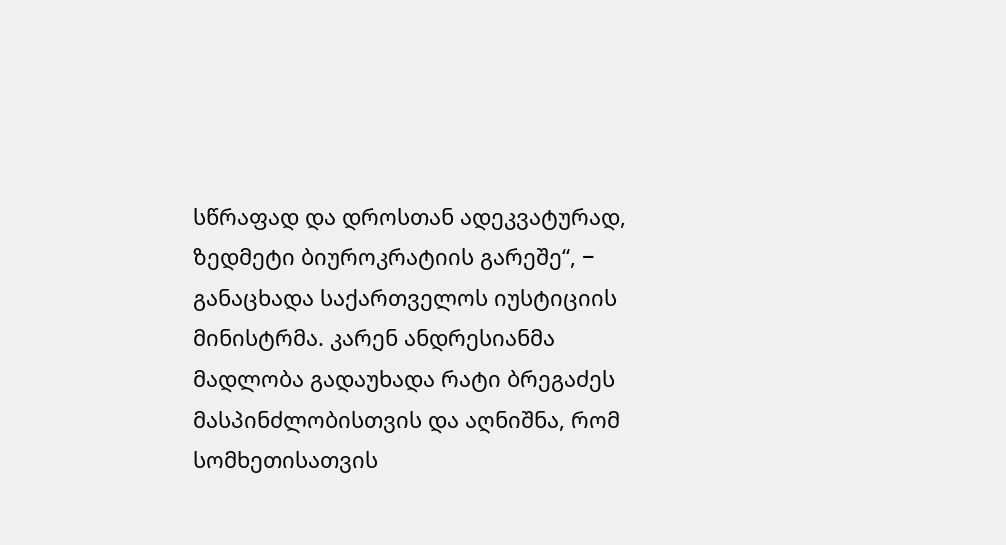სწრაფად და დროსთან ადეკვატურად, ზედმეტი ბიუროკრატიის გარეშე“, − განაცხადა საქართველოს იუსტიციის მინისტრმა. კარენ ანდრესიანმა მადლობა გადაუხადა რატი ბრეგაძეს მასპინძლობისთვის და აღნიშნა, რომ სომხეთისათვის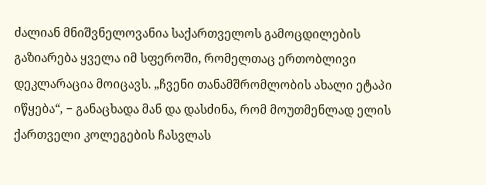ძალიან მნიშვნელოვანია საქართველოს გამოცდილების გაზიარება ყველა იმ სფეროში, რომელთაც ერთობლივი დეკლარაცია მოიცავს. „ჩვენი თანამშრომლობის ახალი ეტაპი იწყება“, − განაცხადა მან და დასძინა, რომ მოუთმენლად ელის ქართველი კოლეგების ჩასვლას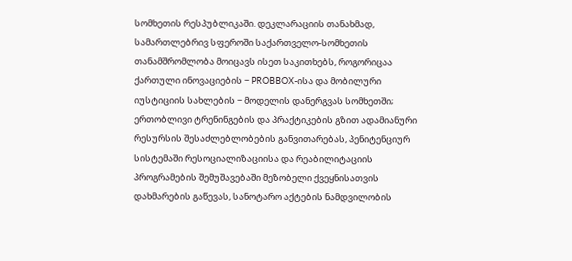სომხეთის რესპუბლიკაში. დეკლარაციის თანახმად, სამართლებრივ სფეროში საქართველო-სომხეთის თანამშრომლობა მოიცავს ისეთ საკითხებს, როგორიცაა ქართული ინოვაციების − PROBBOX-ისა და მობილური იუსტიციის სახლების − მოდელის დანერგვას სომხეთში; ერთობლივი ტრენინგების და პრაქტიკების გზით ადამიანური რესურსის შესაძლებლობების განვითარებას, პენიტენციურ სისტემაში რესოციალიზაციისა და რეაბილიტაციის პროგრამების შემუშავებაში მეზობელი ქვეყნისათვის დახმარების გაწევას, სანოტარო აქტების ნამდვილობის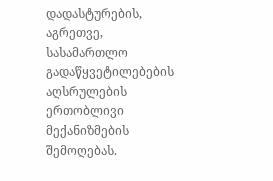დადასტურების, აგრეთვე, სასამართლო გადაწყვეტილებების აღსრულების ერთობლივი მექანიზმების შემოღებას.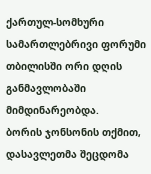ქართულ-სომხური სამართლებრივი ფორუმი თბილისში ორი დღის განმავლობაში მიმდინარეობდა.
ბორის ჯონსონის თქმით, დასავლეთმა შეცდომა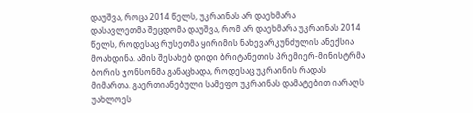დაუშვა, როცა 2014 წელს, უკრაინას არ დაეხმარა
დასავლეთმა შეცდომა დაუშვა, რომ არ დაეხმარა უკრაინას 2014 წელს, როდესაც რუსეთმა ყირიმის ნახევარკუნძულის ანექსია მოახდინა. ამის შესახებ დიდი ბრიტანეთის პრემიერ-მინისტრმა ბორის ჯონსონმა განაცხადა, როდესაც უკრაინის რადას მიმართა. გაერთიანებული სამეფო უკრაინას დამატებით იარაღს უახლოეს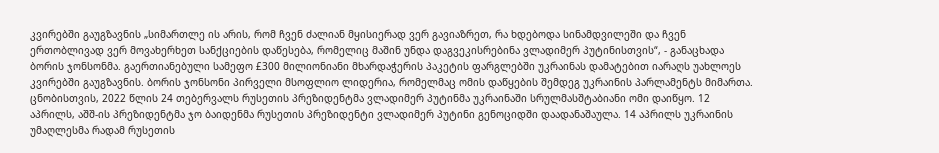კვირებში გაუგზავნის „სიმართლე ის არის, რომ ჩვენ ძალიან მყისიერად ვერ გავიაზრეთ, რა ხდებოდა სინამდვილეში და ჩვენ ერთობლივად ვერ მოვახერხეთ სანქციების დაწესება, რომელიც მაშინ უნდა დაგვეკისრებინა ვლადიმერ პუტინისთვის“, - განაცხადა ბორის ჯონსონმა. გაერთიანებული სამეფო £300 მილიონიანი მხარდაჭერის პაკეტის ფარგლებში უკრაინას დამატებით იარაღს უახლოეს კვირებში გაუგზავნის. ბორის ჯონსონი პირველი მსოფლიო ლიდერია, რომელმაც ომის დაწყების შემდეგ უკრაინის პარლამენტს მიმართა. ცნობისთვის, 2022 წლის 24 თებერვალს რუსეთის პრეზიდენტმა ვლადიმერ პუტინმა უკრაინაში სრულმასშტაბიანი ომი დაიწყო. 12 აპრილს, აშშ-ის პრეზიდენტმა ჯო ბაიდენმა რუსეთის პრეზიდენტი ვლადიმერ პუტინი გენოციდში დაადანაშაულა. 14 აპრილს უკრაინის უმაღლესმა რადამ რუსეთის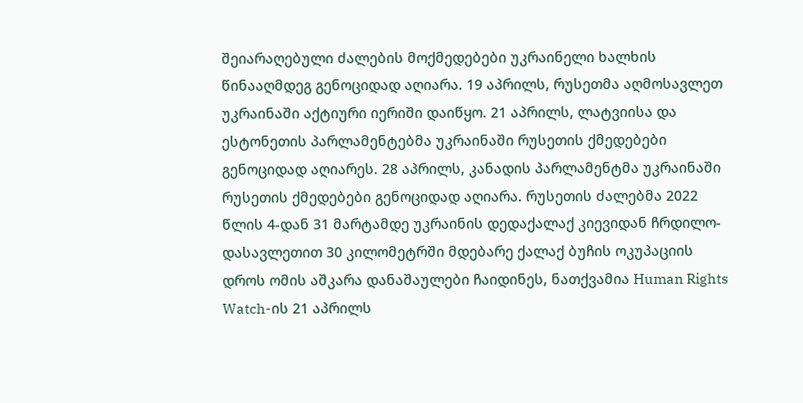შეიარაღებული ძალების მოქმედებები უკრაინელი ხალხის წინააღმდეგ გენოციდად აღიარა. 19 აპრილს, რუსეთმა აღმოსავლეთ უკრაინაში აქტიური იერიში დაიწყო. 21 აპრილს, ლატვიისა და ესტონეთის პარლამენტებმა უკრაინაში რუსეთის ქმედებები გენოციდად აღიარეს. 28 აპრილს, კანადის პარლამენტმა უკრაინაში რუსეთის ქმედებები გენოციდად აღიარა. რუსეთის ძალებმა 2022 წლის 4-დან 31 მარტამდე უკრაინის დედაქალაქ კიევიდან ჩრდილო-დასავლეთით 30 კილომეტრში მდებარე ქალაქ ბუჩის ოკუპაციის დროს ომის აშკარა დანაშაულები ჩაიდინეს, ნათქვამია Human Rights Watch-ის 21 აპრილს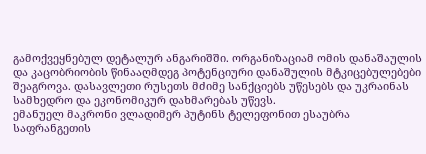გამოქვეყნებულ დეტალურ ანგარიშში. ორგანიზაციამ ომის დანაშაულის და კაცობრიობის წინააღმდეგ პოტენციური დანაშულის მტკიცებულებები შეაგროვა. დასავლეთი რუსეთს მძიმე სანქციებს უწესებს და უკრაინას სამხედრო და ეკონომიკურ დახმარებას უწევს.
ემანუელ მაკრონი ვლადიმერ პუტინს ტელეფონით ესაუბრა
საფრანგეთის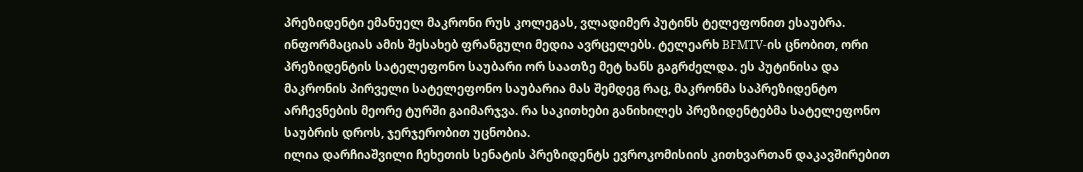პრეზიდენტი ემანუელ მაკრონი რუს კოლეგას, ვლადიმერ პუტინს ტელეფონით ესაუბრა. ინფორმაციას ამის შესახებ ფრანგული მედია ავრცელებს. ტელეარხ BFMTV-ის ცნობით, ორი პრეზიდენტის სატელეფონო საუბარი ორ საათზე მეტ ხანს გაგრძელდა. ეს პუტინისა და მაკრონის პირველი სატელეფონო საუბარია მას შემდეგ რაც, მაკრონმა საპრეზიდენტო არჩევნების მეორე ტურში გაიმარჯვა. რა საკითხები განიხილეს პრეზიდენტებმა სატელეფონო საუბრის დროს, ჯერჯერობით უცნობია.
ილია დარჩიაშვილი ჩეხეთის სენატის პრეზიდენტს ევროკომისიის კითხვართან დაკავშირებით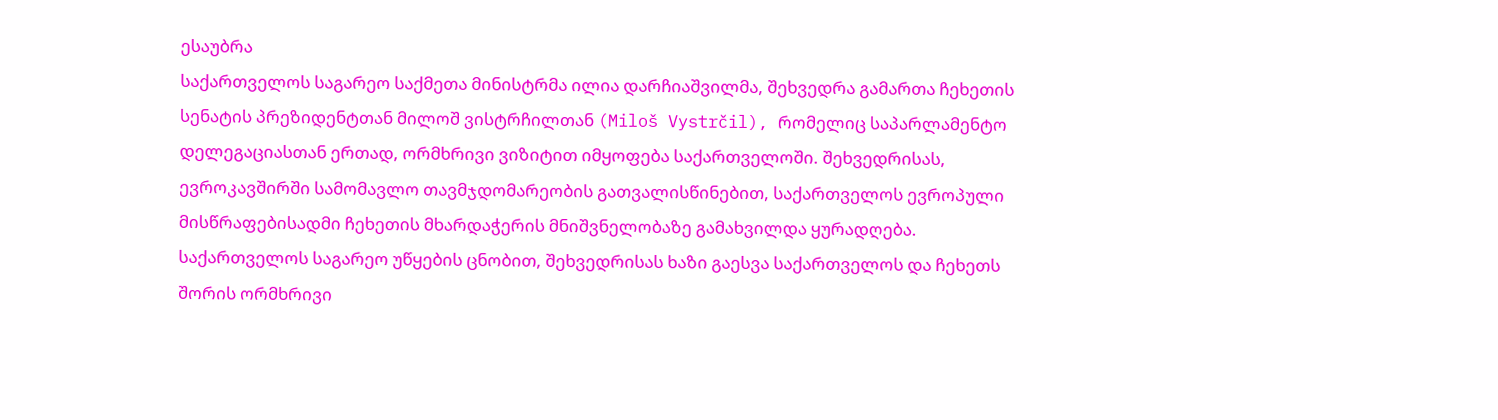ესაუბრა
საქართველოს საგარეო საქმეთა მინისტრმა ილია დარჩიაშვილმა, შეხვედრა გამართა ჩეხეთის სენატის პრეზიდენტთან მილოშ ვისტრჩილთან (Miloš Vystrčil), რომელიც საპარლამენტო დელეგაციასთან ერთად, ორმხრივი ვიზიტით იმყოფება საქართველოში. შეხვედრისას, ევროკავშირში სამომავლო თავმჯდომარეობის გათვალისწინებით, საქართველოს ევროპული მისწრაფებისადმი ჩეხეთის მხარდაჭერის მნიშვნელობაზე გამახვილდა ყურადღება. საქართველოს საგარეო უწყების ცნობით, შეხვედრისას ხაზი გაესვა საქართველოს და ჩეხეთს შორის ორმხრივი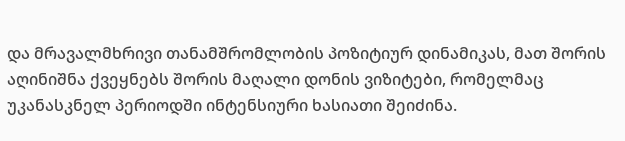და მრავალმხრივი თანამშრომლობის პოზიტიურ დინამიკას, მათ შორის აღინიშნა ქვეყნებს შორის მაღალი დონის ვიზიტები, რომელმაც უკანასკნელ პერიოდში ინტენსიური ხასიათი შეიძინა.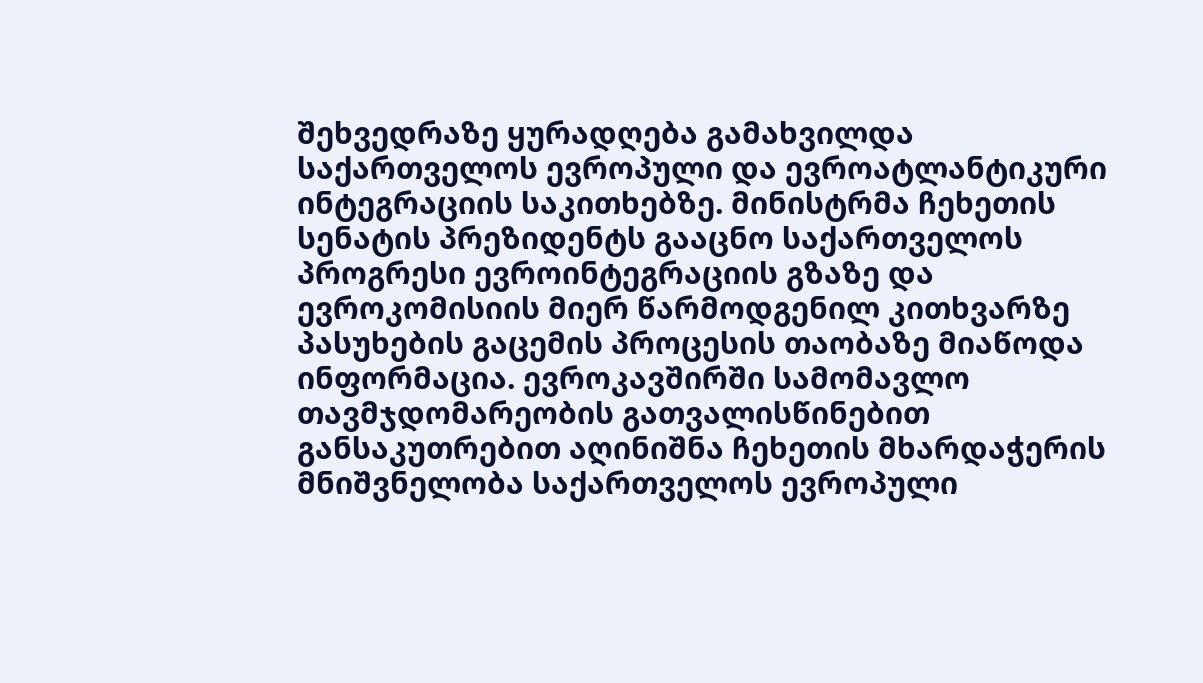შეხვედრაზე ყურადღება გამახვილდა საქართველოს ევროპული და ევროატლანტიკური ინტეგრაციის საკითხებზე. მინისტრმა ჩეხეთის სენატის პრეზიდენტს გააცნო საქართველოს პროგრესი ევროინტეგრაციის გზაზე და ევროკომისიის მიერ წარმოდგენილ კითხვარზე პასუხების გაცემის პროცესის თაობაზე მიაწოდა ინფორმაცია. ევროკავშირში სამომავლო თავმჯდომარეობის გათვალისწინებით განსაკუთრებით აღინიშნა ჩეხეთის მხარდაჭერის მნიშვნელობა საქართველოს ევროპული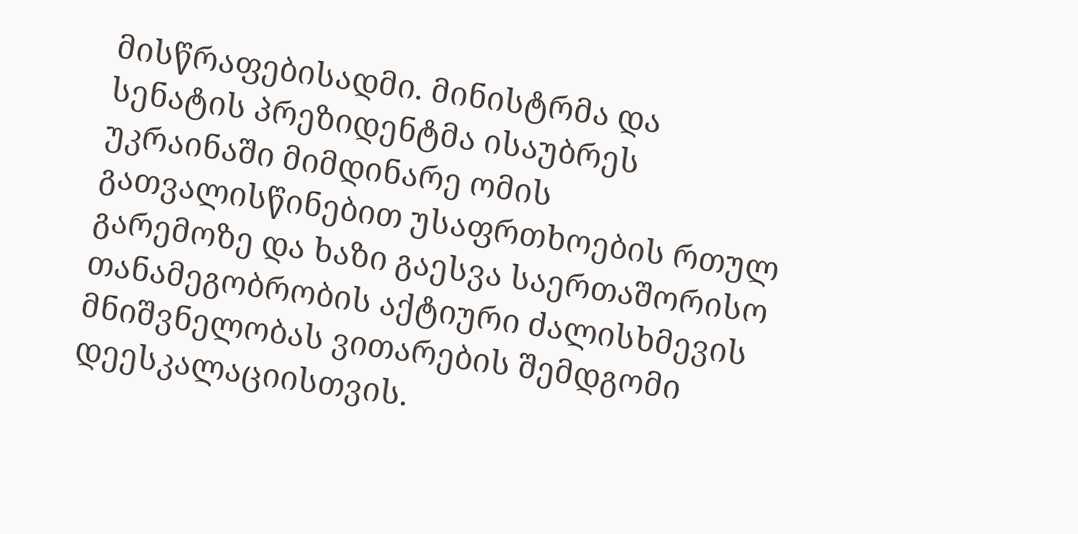მისწრაფებისადმი. მინისტრმა და სენატის პრეზიდენტმა ისაუბრეს უკრაინაში მიმდინარე ომის გათვალისწინებით უსაფრთხოების რთულ გარემოზე და ხაზი გაესვა საერთაშორისო თანამეგობრობის აქტიური ძალისხმევის მნიშვნელობას ვითარების შემდგომი დეესკალაციისთვის.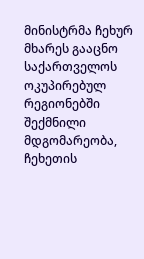მინისტრმა ჩეხურ მხარეს გააცნო საქართველოს ოკუპირებულ რეგიონებში შექმნილი მდგომარეობა, ჩეხეთის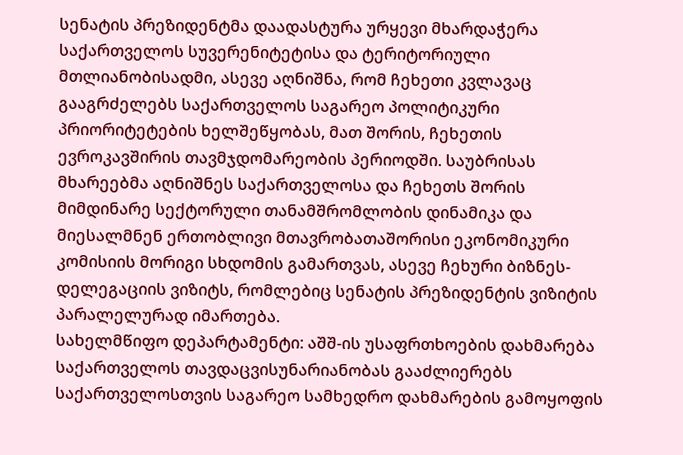სენატის პრეზიდენტმა დაადასტურა ურყევი მხარდაჭერა საქართველოს სუვერენიტეტისა და ტერიტორიული მთლიანობისადმი, ასევე აღნიშნა, რომ ჩეხეთი კვლავაც გააგრძელებს საქართველოს საგარეო პოლიტიკური პრიორიტეტების ხელშეწყობას, მათ შორის, ჩეხეთის ევროკავშირის თავმჯდომარეობის პერიოდში. საუბრისას მხარეებმა აღნიშნეს საქართველოსა და ჩეხეთს შორის მიმდინარე სექტორული თანამშრომლობის დინამიკა და მიესალმნენ ერთობლივი მთავრობათაშორისი ეკონომიკური კომისიის მორიგი სხდომის გამართვას, ასევე ჩეხური ბიზნეს-დელეგაციის ვიზიტს, რომლებიც სენატის პრეზიდენტის ვიზიტის პარალელურად იმართება.
სახელმწიფო დეპარტამენტი: აშშ-ის უსაფრთხოების დახმარება საქართველოს თავდაცვისუნარიანობას გააძლიერებს
საქართველოსთვის საგარეო სამხედრო დახმარების გამოყოფის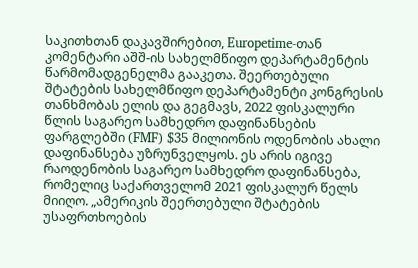საკითხთან დაკავშირებით, Europetime-თან კომენტარი აშშ-ის სახელმწიფო დეპარტამენტის წარმომადგენელმა გააკეთა. შეერთებული შტატების სახელმწიფო დეპარტამენტი კონგრესის თანხმობას ელის და გეგმავს, 2022 ფისკალური წლის საგარეო სამხედრო დაფინანსების ფარგლებში (FMF) $35 მილიონის ოდენობის ახალი დაფინანსება უზრუნველყოს. ეს არის იგივე რაოდენობის საგარეო სამხედრო დაფინანსება, რომელიც საქართველომ 2021 ფისკალურ წელს მიიღო. „ამერიკის შეერთებული შტატების უსაფრთხოების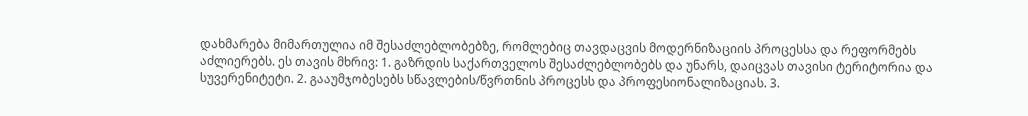დახმარება მიმართულია იმ შესაძლებლობებზე, რომლებიც თავდაცვის მოდერნიზაციის პროცესსა და რეფორმებს აძლიერებს. ეს თავის მხრივ: 1. გაზრდის საქართველოს შესაძლებლობებს და უნარს, დაიცვას თავისი ტერიტორია და სუვერენიტეტი. 2. გააუმჯობესებს სწავლების/წვრთნის პროცესს და პროფესიონალიზაციას. 3.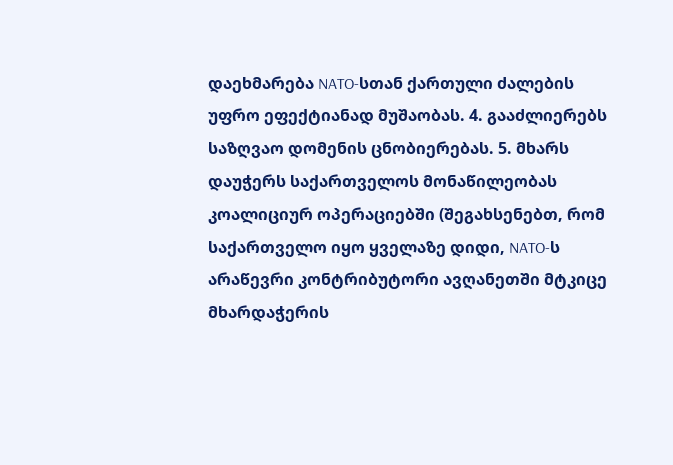დაეხმარება NATO-სთან ქართული ძალების უფრო ეფექტიანად მუშაობას. 4. გააძლიერებს საზღვაო დომენის ცნობიერებას. 5. მხარს დაუჭერს საქართველოს მონაწილეობას კოალიციურ ოპერაციებში (შეგახსენებთ, რომ საქართველო იყო ყველაზე დიდი, NATO-ს არაწევრი კონტრიბუტორი ავღანეთში მტკიცე მხარდაჭერის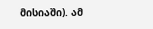მისიაში). ამ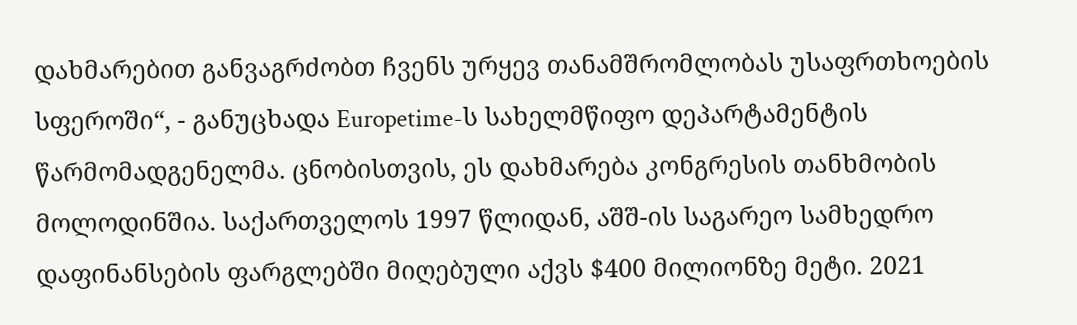დახმარებით განვაგრძობთ ჩვენს ურყევ თანამშრომლობას უსაფრთხოების სფეროში“, - განუცხადა Europetime-ს სახელმწიფო დეპარტამენტის წარმომადგენელმა. ცნობისთვის, ეს დახმარება კონგრესის თანხმობის მოლოდინშია. საქართველოს 1997 წლიდან, აშშ-ის საგარეო სამხედრო დაფინანსების ფარგლებში მიღებული აქვს $400 მილიონზე მეტი. 2021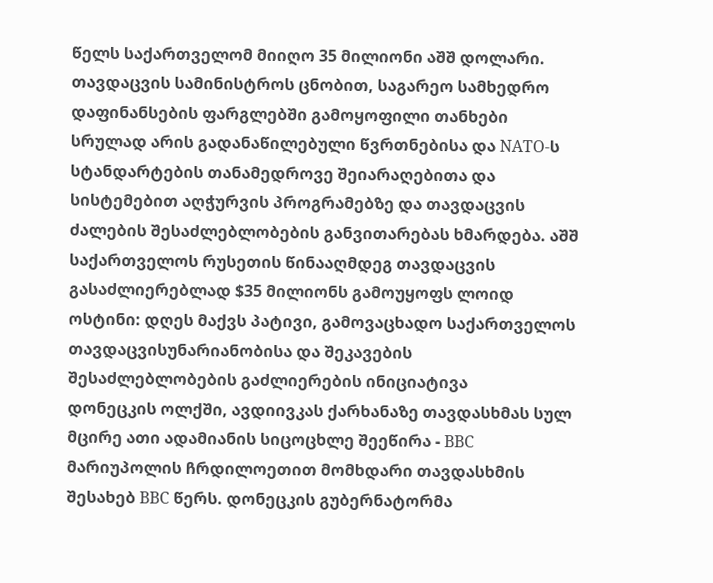წელს საქართველომ მიიღო 35 მილიონი აშშ დოლარი. თავდაცვის სამინისტროს ცნობით, საგარეო სამხედრო დაფინანსების ფარგლებში გამოყოფილი თანხები სრულად არის გადანაწილებული წვრთნებისა და NATO-ს სტანდარტების თანამედროვე შეიარაღებითა და სისტემებით აღჭურვის პროგრამებზე და თავდაცვის ძალების შესაძლებლობების განვითარებას ხმარდება. აშშ საქართველოს რუსეთის წინააღმდეგ თავდაცვის გასაძლიერებლად $35 მილიონს გამოუყოფს ლოიდ ოსტინი: დღეს მაქვს პატივი, გამოვაცხადო საქართველოს თავდაცვისუნარიანობისა და შეკავების შესაძლებლობების გაძლიერების ინიციატივა
დონეცკის ოლქში, ავდიივკას ქარხანაზე თავდასხმას სულ მცირე ათი ადამიანის სიცოცხლე შეეწირა - BBC
მარიუპოლის ჩრდილოეთით მომხდარი თავდასხმის შესახებ BBC წერს. დონეცკის გუბერნატორმა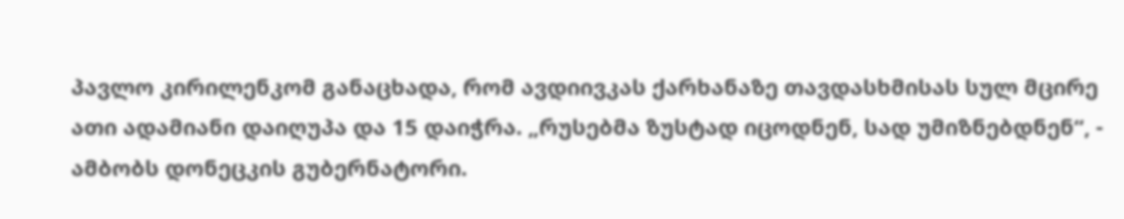პავლო კირილენკომ განაცხადა, რომ ავდიივკას ქარხანაზე თავდასხმისას სულ მცირე ათი ადამიანი დაიღუპა და 15 დაიჭრა. „რუსებმა ზუსტად იცოდნენ, სად უმიზნებდნენ“, - ამბობს დონეცკის გუბერნატორი.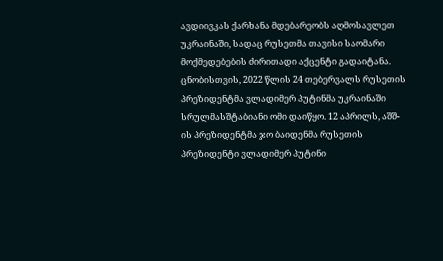ავდიივკას ქარხანა მდებარეობს აღმოსავლეთ უკრაინაში, სადაც რუსეთმა თავისი საომარი მოქმედებების ძირითადი აქცენტი გადაიტანა. ცნობისთვის, 2022 წლის 24 თებერვალს რუსეთის პრეზიდენტმა ვლადიმერ პუტინმა უკრაინაში სრულმასშტაბიანი ომი დაიწყო. 12 აპრილს, აშშ-ის პრეზიდენტმა ჯო ბაიდენმა რუსეთის პრეზიდენტი ვლადიმერ პუტინი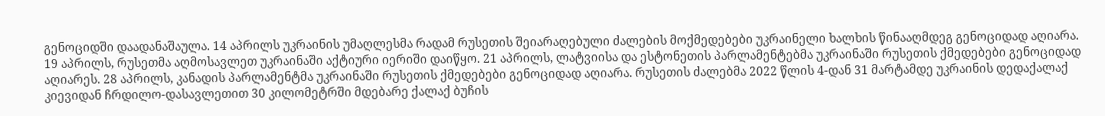გენოციდში დაადანაშაულა. 14 აპრილს უკრაინის უმაღლესმა რადამ რუსეთის შეიარაღებული ძალების მოქმედებები უკრაინელი ხალხის წინააღმდეგ გენოციდად აღიარა. 19 აპრილს, რუსეთმა აღმოსავლეთ უკრაინაში აქტიური იერიში დაიწყო. 21 აპრილს, ლატვიისა და ესტონეთის პარლამენტებმა უკრაინაში რუსეთის ქმედებები გენოციდად აღიარეს. 28 აპრილს, კანადის პარლამენტმა უკრაინაში რუსეთის ქმედებები გენოციდად აღიარა. რუსეთის ძალებმა 2022 წლის 4-დან 31 მარტამდე უკრაინის დედაქალაქ კიევიდან ჩრდილო-დასავლეთით 30 კილომეტრში მდებარე ქალაქ ბუჩის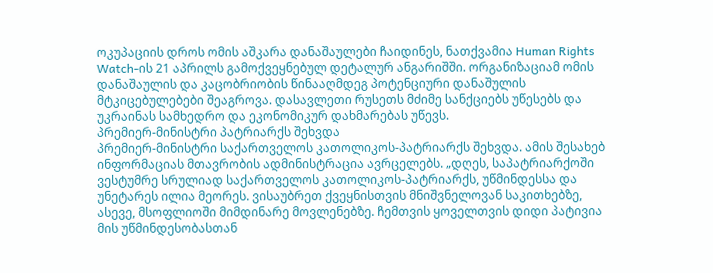ოკუპაციის დროს ომის აშკარა დანაშაულები ჩაიდინეს, ნათქვამია Human Rights Watch-ის 21 აპრილს გამოქვეყნებულ დეტალურ ანგარიშში. ორგანიზაციამ ომის დანაშაულის და კაცობრიობის წინააღმდეგ პოტენციური დანაშულის მტკიცებულებები შეაგროვა. დასავლეთი რუსეთს მძიმე სანქციებს უწესებს და უკრაინას სამხედრო და ეკონომიკურ დახმარებას უწევს.
პრემიერ-მინისტრი პატრიარქს შეხვდა
პრემიერ-მინისტრი საქართველოს კათოლიკოს-პატრიარქს შეხვდა. ამის შესახებ ინფორმაციას მთავრობის ადმინისტრაცია ავრცელებს. „დღეს, საპატრიარქოში ვესტუმრე სრულიად საქართველოს კათოლიკოს-პატრიარქს, უწმინდესსა და უნეტარეს ილია მეორეს. ვისაუბრეთ ქვეყნისთვის მნიშვნელოვან საკითხებზე, ასევე, მსოფლიოში მიმდინარე მოვლენებზე. ჩემთვის ყოველთვის დიდი პატივია მის უწმინდესობასთან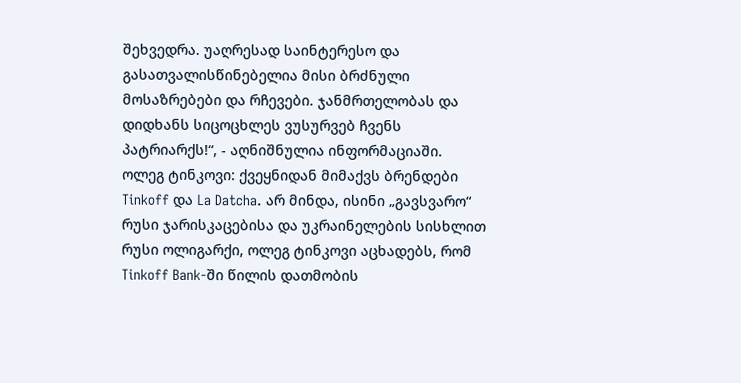შეხვედრა. უაღრესად საინტერესო და გასათვალისწინებელია მისი ბრძნული მოსაზრებები და რჩევები. ჯანმრთელობას და დიდხანს სიცოცხლეს ვუსურვებ ჩვენს პატრიარქს!“, - აღნიშნულია ინფორმაციაში.
ოლეგ ტინკოვი: ქვეყნიდან მიმაქვს ბრენდები Tinkoff და La Datcha. არ მინდა, ისინი „გავსვარო“ რუსი ჯარისკაცებისა და უკრაინელების სისხლით
რუსი ოლიგარქი, ოლეგ ტინკოვი აცხადებს, რომ Tinkoff Bank-ში წილის დათმობის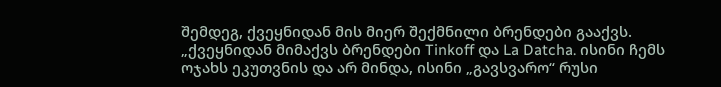შემდეგ, ქვეყნიდან მის მიერ შექმნილი ბრენდები გააქვს. „ქვეყნიდან მიმაქვს ბრენდები Tinkoff და La Datcha. ისინი ჩემს ოჯახს ეკუთვნის და არ მინდა, ისინი „გავსვარო“ რუსი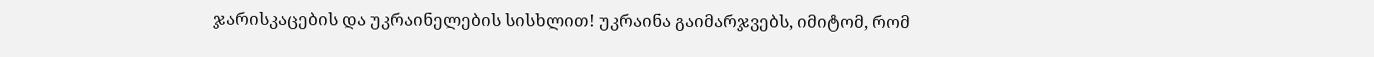ჯარისკაცების და უკრაინელების სისხლით! უკრაინა გაიმარჯვებს, იმიტომ, რომ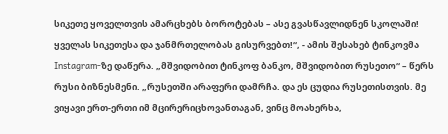სიკეთე ყოველთვის ამარცხებს ბოროტებას – ასე გვასწავლიდნენ სკოლაში! ყველას სიკეთესა და ჯანმრთელობას გისურვებთ!“, - ამის შესახებ ტინკოვმა Instagram-ზე დაწერა. „მშვიდობით ტინკოფ ბანკო, მშვიდობით რუსეთო“ – წერს რუსი ბიზნესმენი. „რუსეთში არაფერი დამრჩა. და ეს ცუდია რუსეთისთვის. მე ვიყავი ერთ-ერთი იმ მცირერიცხოვანთაგან, ვინც მოახერხა,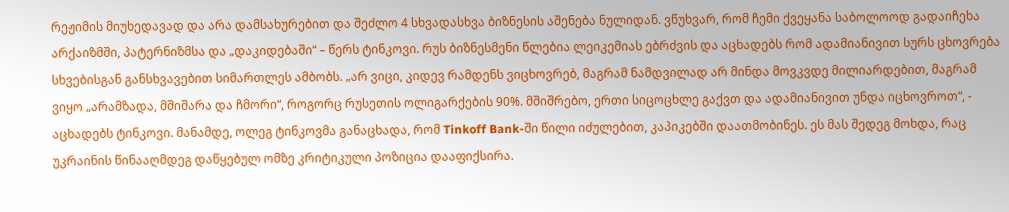რეჟიმის მიუხედავად და არა დამსახურებით და შეძლო 4 სხვადასხვა ბიზნესის აშენება ნულიდან. ვწუხვარ, რომ ჩემი ქვეყანა საბოლოოდ გადაიჩეხა არქაიზმში, პატერნიზმსა და „დაკიდებაში“ – წერს ტინკოვი. რუს ბიზნესმენი წლებია ლეიკემიას ებრძვის და აცხადებს რომ ადამიანივით სურს ცხოვრება სხვებისგან განსხვავებით სიმართლეს ამბობს. „არ ვიცი, კიდევ რამდენს ვიცხოვრებ, მაგრამ ნამდვილად არ მინდა მოვკვდე მილიარდებით, მაგრამ ვიყო „არამზადა, მშიშარა და ჩმორი“, როგორც რუსეთის ოლიგარქების 90%. მშიშრებო, ერთი სიცოცხლე გაქვთ და ადამიანივით უნდა იცხოვროთ“, - აცხადებს ტინკოვი. მანამდე, ოლეგ ტინკოვმა განაცხადა, რომ Tinkoff Bank-ში წილი იძულებით, კაპიკებში დაათმობინეს. ეს მას შედეგ მოხდა, რაც უკრაინის წინააღმდეგ დაწყებულ ომზე კრიტიკული პოზიცია დააფიქსირა.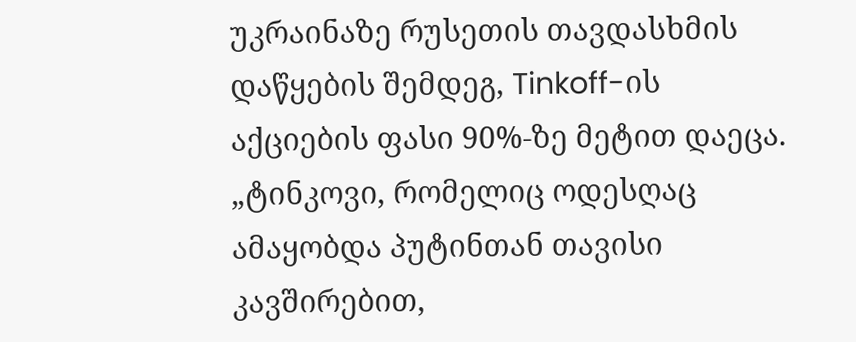უკრაინაზე რუსეთის თავდასხმის დაწყების შემდეგ, Tinkoff-ის აქციების ფასი 90%-ზე მეტით დაეცა. „ტინკოვი, რომელიც ოდესღაც ამაყობდა პუტინთან თავისი კავშირებით,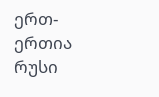ერთ-ერთია რუსი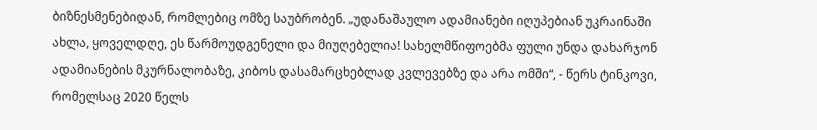ბიზნესმენებიდან, რომლებიც ომზე საუბრობენ. „უდანაშაულო ადამიანები იღუპებიან უკრაინაში ახლა, ყოველდღე, ეს წარმოუდგენელი და მიუღებელია! სახელმწიფოებმა ფული უნდა დახარჯონ ადამიანების მკურნალობაზე, კიბოს დასამარცხებლად კვლევებზე და არა ომში“, - წერს ტინკოვი, რომელსაც 2020 წელს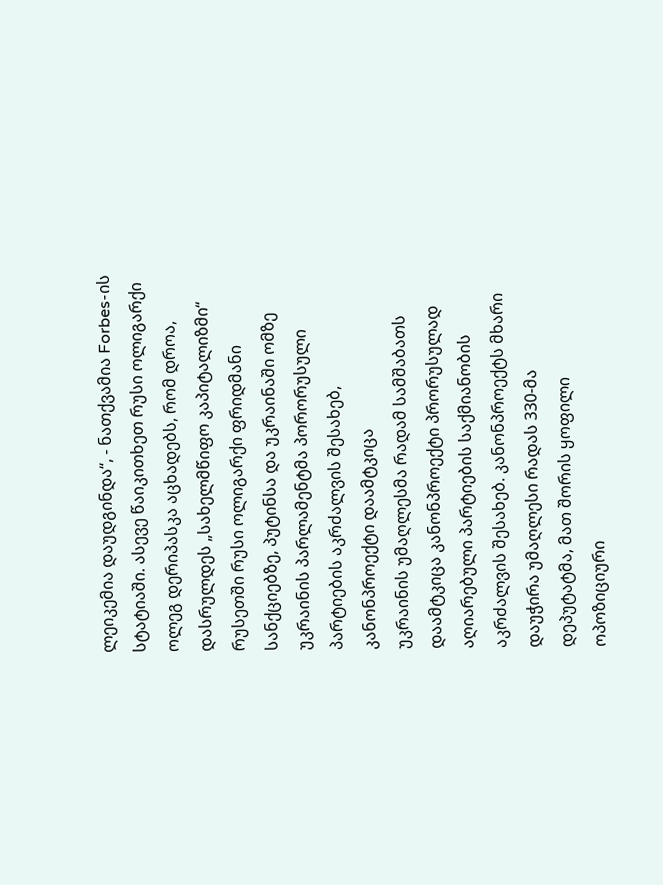ლეიკემია დაუდგინდა“, - ნათქვამია Forbes-ის სტატიაში. ასევე წაიკითხეთ რუსი ოლიგარქი ოლეგ დერიპასკა აცხადებს, რომ დროა, დასრულდეს „სახელმწიფო კაპიტალიზმი“ რუსეთში რუსი ოლიგარქი ფრიდმანი სანქციებზე, პუტინსა და უკრაინაში ომზე
უკრაინის პარლამენტმა პორორუსული პარტიების აკრძალვის შესახებ, კანონპროექტი დაამტკიცა
უკრაინის უმაღლესმა რადამ სამშაბათს დაამტკიცა კანონპროექტი პრორუსულად აღიარებული პარტიების საქმიანობის აკრძალვის შესახებ. კანონპროექტს მხარი დაუჭირა უმაღლესი რადას 330-მა დეპუტატმა, მათ შორის ყოფილი ოპოზიციური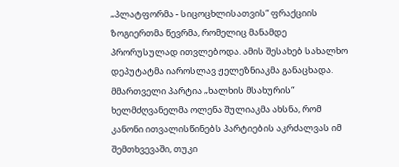„პლატფორმა - სიცოცხლისათვის“ ფრაქციის ზოგიერთმა წევრმა, რომელიც მანამდე პრორუსულად ითვლებოდა. ამის შესახებ სახალხო დეპუტატმა იაროსლავ ჟელეზნიაკმა განაცხადა. მმართველი პარტია „ხალხის მსახურის“ ხელმძღვანელმა ოლენა შულიაკმა ახსნა, რომ კანონი ითვალისწინებს პარტიების აკრძალვას იმ შემთხვევაში, თუკი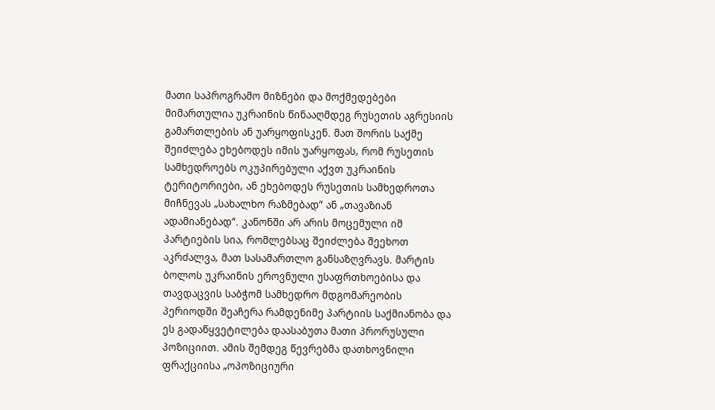მათი საპროგრამო მიზნები და მოქმედებები მიმართულია უკრაინის წინააღმდეგ რუსეთის აგრესიის გამართლების ან უარყოფისკენ. მათ შორის საქმე შეიძლება ეხებოდეს იმის უარყოფას, რომ რუსეთის სამხედროებს ოკუპირებული აქვთ უკრაინის ტერიტორიები, ან ეხებოდეს რუსეთის სამხედროთა მიჩნევას „სახალხო რაზმებად“ ან „თავაზიან ადამიანებად“. კანონში არ არის მოცემული იმ პარტიების სია, რომლებსაც შეიძლება შეეხოთ აკრძალვა, მათ სასამართლო განსაზღვრავს. მარტის ბოლოს უკრაინის ეროვნული უსაფრთხოებისა და თავდაცვის საბჭომ სამხედრო მდგომარეობის პერიოდში შეაჩერა რამდენიმე პარტიის საქმიანობა და ეს გადაწყვეტილება დაასაბუთა მათი პრორუსული პოზიციით. ამის შემდეგ წევრებმა დათხოვნილი ფრაქციისა „ოპოზიციური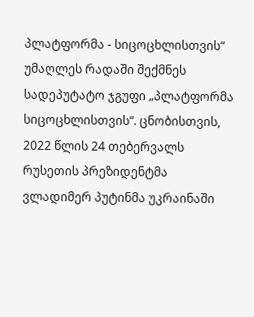პლატფორმა - სიცოცხლისთვის“ უმაღლეს რადაში შექმნეს სადეპუტატო ჯგუფი „პლატფორმა სიცოცხლისთვის“. ცნობისთვის, 2022 წლის 24 თებერვალს რუსეთის პრეზიდენტმა ვლადიმერ პუტინმა უკრაინაში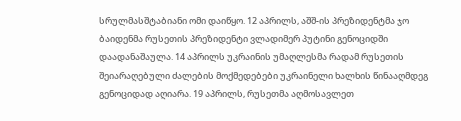სრულმასშტაბიანი ომი დაიწყო. 12 აპრილს, აშშ-ის პრეზიდენტმა ჯო ბაიდენმა რუსეთის პრეზიდენტი ვლადიმერ პუტინი გენოციდში დაადანაშაულა. 14 აპრილს უკრაინის უმაღლესმა რადამ რუსეთის შეიარაღებული ძალების მოქმედებები უკრაინელი ხალხის წინააღმდეგ გენოციდად აღიარა. 19 აპრილს, რუსეთმა აღმოსავლეთ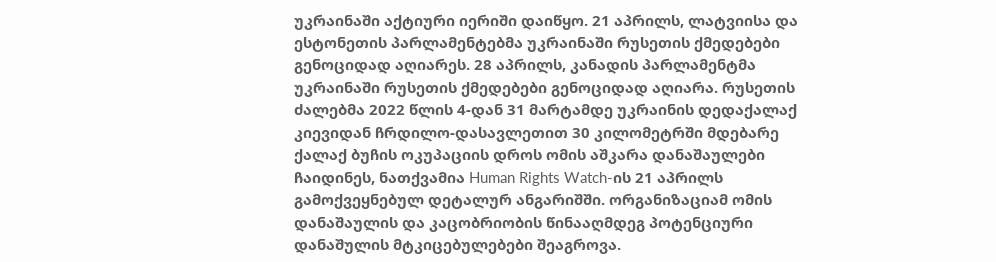უკრაინაში აქტიური იერიში დაიწყო. 21 აპრილს, ლატვიისა და ესტონეთის პარლამენტებმა უკრაინაში რუსეთის ქმედებები გენოციდად აღიარეს. 28 აპრილს, კანადის პარლამენტმა უკრაინაში რუსეთის ქმედებები გენოციდად აღიარა. რუსეთის ძალებმა 2022 წლის 4-დან 31 მარტამდე უკრაინის დედაქალაქ კიევიდან ჩრდილო-დასავლეთით 30 კილომეტრში მდებარე ქალაქ ბუჩის ოკუპაციის დროს ომის აშკარა დანაშაულები ჩაიდინეს, ნათქვამია Human Rights Watch-ის 21 აპრილს გამოქვეყნებულ დეტალურ ანგარიშში. ორგანიზაციამ ომის დანაშაულის და კაცობრიობის წინააღმდეგ პოტენციური დანაშულის მტკიცებულებები შეაგროვა.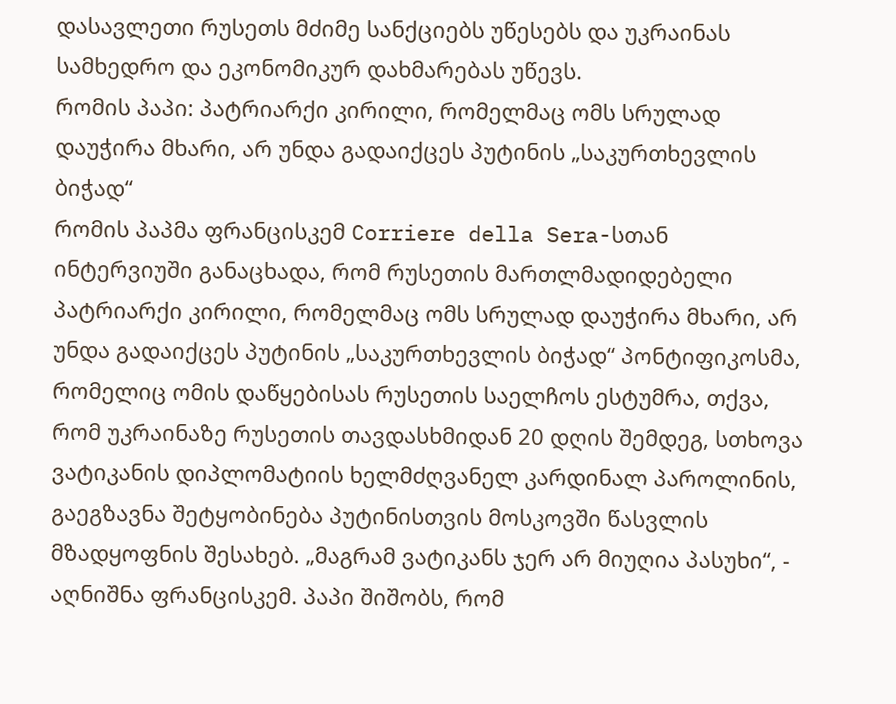დასავლეთი რუსეთს მძიმე სანქციებს უწესებს და უკრაინას სამხედრო და ეკონომიკურ დახმარებას უწევს.
რომის პაპი: პატრიარქი კირილი, რომელმაც ომს სრულად დაუჭირა მხარი, არ უნდა გადაიქცეს პუტინის „საკურთხევლის ბიჭად“
რომის პაპმა ფრანცისკემ Corriere della Sera-სთან ინტერვიუში განაცხადა, რომ რუსეთის მართლმადიდებელი პატრიარქი კირილი, რომელმაც ომს სრულად დაუჭირა მხარი, არ უნდა გადაიქცეს პუტინის „საკურთხევლის ბიჭად“ პონტიფიკოსმა, რომელიც ომის დაწყებისას რუსეთის საელჩოს ესტუმრა, თქვა, რომ უკრაინაზე რუსეთის თავდასხმიდან 20 დღის შემდეგ, სთხოვა ვატიკანის დიპლომატიის ხელმძღვანელ კარდინალ პაროლინის, გაეგზავნა შეტყობინება პუტინისთვის მოსკოვში წასვლის მზადყოფნის შესახებ. „მაგრამ ვატიკანს ჯერ არ მიუღია პასუხი“, - აღნიშნა ფრანცისკემ. პაპი შიშობს, რომ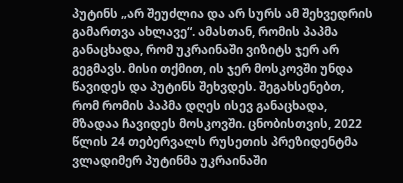პუტინს „არ შეუძლია და არ სურს ამ შეხვედრის გამართვა ახლავე“. ამასთან, რომის პაპმა განაცხადა, რომ უკრაინაში ვიზიტს ჯერ არ გეგმავს. მისი თქმით, ის ჯერ მოსკოვში უნდა წავიდეს და პუტინს შეხვდეს. შეგახსენებთ, რომ რომის პაპმა დღეს ისევ განაცხადა, მზადაა ჩავიდეს მოსკოვში. ცნობისთვის, 2022 წლის 24 თებერვალს რუსეთის პრეზიდენტმა ვლადიმერ პუტინმა უკრაინაში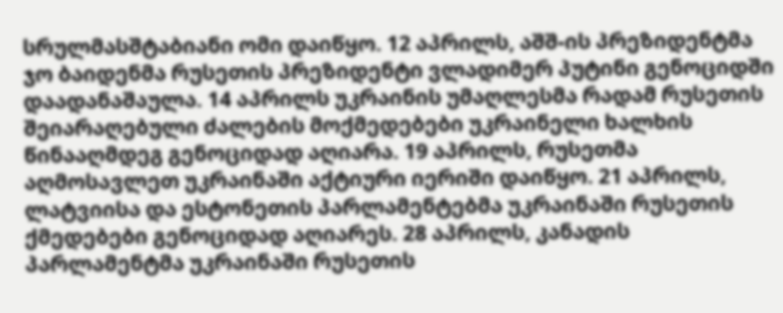სრულმასშტაბიანი ომი დაიწყო. 12 აპრილს, აშშ-ის პრეზიდენტმა ჯო ბაიდენმა რუსეთის პრეზიდენტი ვლადიმერ პუტინი გენოციდში დაადანაშაულა. 14 აპრილს უკრაინის უმაღლესმა რადამ რუსეთის შეიარაღებული ძალების მოქმედებები უკრაინელი ხალხის წინააღმდეგ გენოციდად აღიარა. 19 აპრილს, რუსეთმა აღმოსავლეთ უკრაინაში აქტიური იერიში დაიწყო. 21 აპრილს, ლატვიისა და ესტონეთის პარლამენტებმა უკრაინაში რუსეთის ქმედებები გენოციდად აღიარეს. 28 აპრილს, კანადის პარლამენტმა უკრაინაში რუსეთის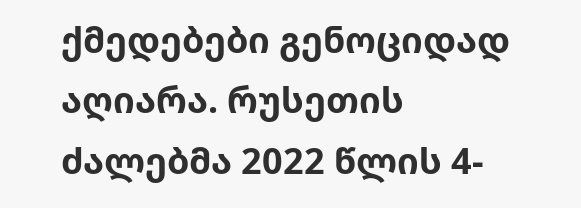ქმედებები გენოციდად აღიარა. რუსეთის ძალებმა 2022 წლის 4-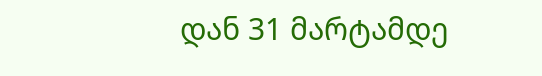დან 31 მარტამდე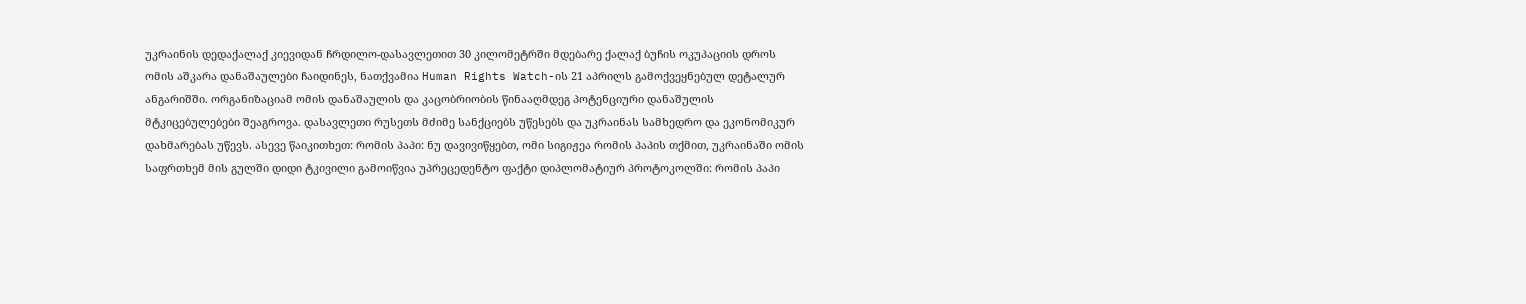უკრაინის დედაქალაქ კიევიდან ჩრდილო-დასავლეთით 30 კილომეტრში მდებარე ქალაქ ბუჩის ოკუპაციის დროს ომის აშკარა დანაშაულები ჩაიდინეს, ნათქვამია Human Rights Watch-ის 21 აპრილს გამოქვეყნებულ დეტალურ ანგარიშში. ორგანიზაციამ ომის დანაშაულის და კაცობრიობის წინააღმდეგ პოტენციური დანაშულის მტკიცებულებები შეაგროვა. დასავლეთი რუსეთს მძიმე სანქციებს უწესებს და უკრაინას სამხედრო და ეკონომიკურ დახმარებას უწევს. ასევე წაიკითხეთ: რომის პაპი: ნუ დავივიწყებთ, ომი სიგიჟეა რომის პაპის თქმით, უკრაინაში ომის საფრთხემ მის გულში დიდი ტკივილი გამოიწვია უპრეცედენტო ფაქტი დიპლომატიურ პროტოკოლში: რომის პაპი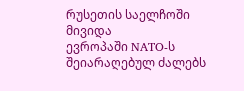რუსეთის საელჩოში მივიდა
ევროპაში NATO-ს შეიარაღებულ ძალებს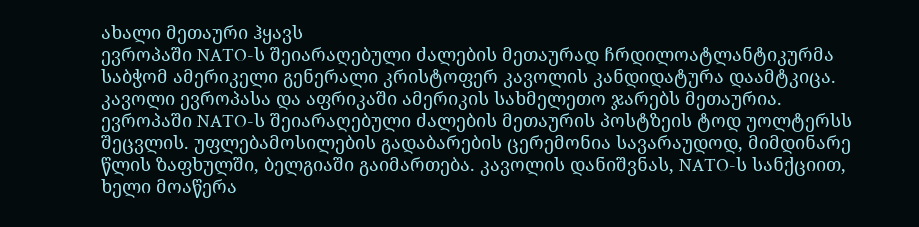ახალი მეთაური ჰყავს
ევროპაში NATO-ს შეიარაღებული ძალების მეთაურად ჩრდილოატლანტიკურმა საბჭომ ამერიკელი გენერალი კრისტოფერ კავოლის კანდიდატურა დაამტკიცა. კავოლი ევროპასა და აფრიკაში ამერიკის სახმელეთო ჯარებს მეთაურია. ევროპაში NATO-ს შეიარაღებული ძალების მეთაურის პოსტზეის ტოდ უოლტერსს შეცვლის. უფლებამოსილების გადაბარების ცერემონია სავარაუდოდ, მიმდინარე წლის ზაფხულში, ბელგიაში გაიმართება. კავოლის დანიშვნას, NATO-ს სანქციით, ხელი მოაწერა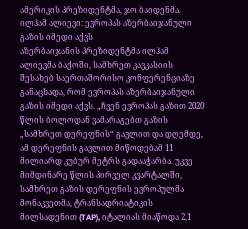ამერიკის პრეზიდენტმა, ჯო ბაიდენმა.
ილჰამ ალიევი: ევროპას აზერბაიჯანული გაზის იმედი აქვს
აზერბაიჯანის პრეზიდენტმა ილჰამ ალიევმა ბაქოში, სამხრეთ კავკასიის შესახებ საერთაშორისო კონფერენციაზე განაცხადა, რომ ევროპას აზერბაიჯანული გაზის იმედი აქვს. „ჩვენ ევროპას გაზით 2020 წლის ბოლოდან ვამარაგებთ გაზის „სამხრეთ დერეფნის“ გავლით და დღემდე, ამ დერეფნის გავლით მიწოდებამ 11 მილიარდ კუბურ მეტრს გადააჭარბა. უკვე მიმდინარე წლის პირველ კვარტალში, სამხრეთ გაზის დერეფნის ევროპულმა მონაკვეთმა, ტრანსადრიატიკის მილსადენით (TAP), იტალიას მიაწოდა 2,1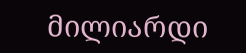მილიარდი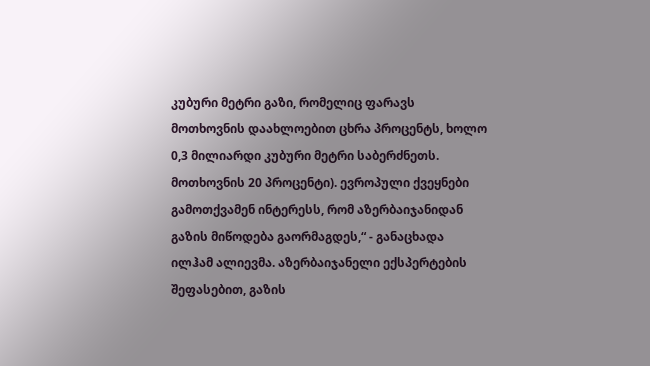კუბური მეტრი გაზი, რომელიც ფარავს მოთხოვნის დაახლოებით ცხრა პროცენტს, ხოლო 0,3 მილიარდი კუბური მეტრი საბერძნეთს. მოთხოვნის 20 პროცენტი). ევროპული ქვეყნები გამოთქვამენ ინტერესს, რომ აზერბაიჯანიდან გაზის მიწოდება გაორმაგდეს,“ - განაცხადა ილჰამ ალიევმა. აზერბაიჯანელი ექსპერტების შეფასებით, გაზის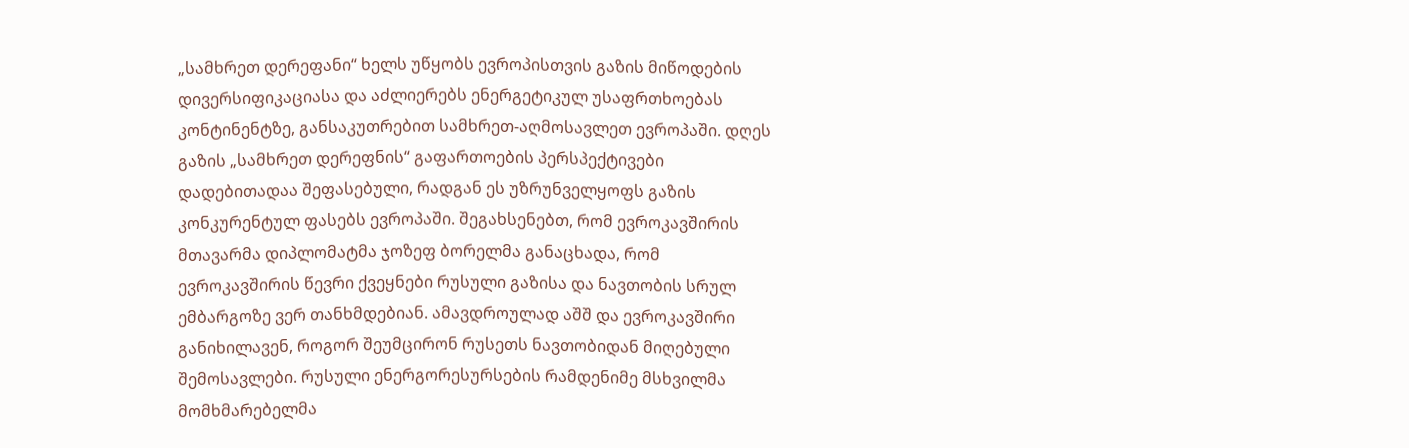„სამხრეთ დერეფანი“ ხელს უწყობს ევროპისთვის გაზის მიწოდების დივერსიფიკაციასა და აძლიერებს ენერგეტიკულ უსაფრთხოებას კონტინენტზე, განსაკუთრებით სამხრეთ-აღმოსავლეთ ევროპაში. დღეს გაზის „სამხრეთ დერეფნის“ გაფართოების პერსპექტივები დადებითადაა შეფასებული, რადგან ეს უზრუნველყოფს გაზის კონკურენტულ ფასებს ევროპაში. შეგახსენებთ, რომ ევროკავშირის მთავარმა დიპლომატმა ჯოზეფ ბორელმა განაცხადა, რომ ევროკავშირის წევრი ქვეყნები რუსული გაზისა და ნავთობის სრულ ემბარგოზე ვერ თანხმდებიან. ამავდროულად აშშ და ევროკავშირი განიხილავენ, როგორ შეუმცირონ რუსეთს ნავთობიდან მიღებული შემოსავლები. რუსული ენერგორესურსების რამდენიმე მსხვილმა მომხმარებელმა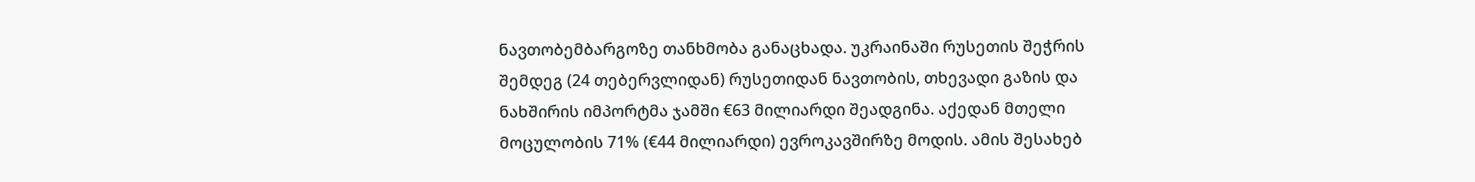ნავთობემბარგოზე თანხმობა განაცხადა. უკრაინაში რუსეთის შეჭრის შემდეგ (24 თებერვლიდან) რუსეთიდან ნავთობის, თხევადი გაზის და ნახშირის იმპორტმა ჯამში €63 მილიარდი შეადგინა. აქედან მთელი მოცულობის 71% (€44 მილიარდი) ევროკავშირზე მოდის. ამის შესახებ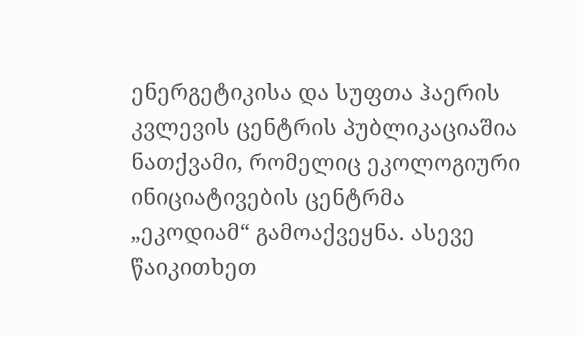ენერგეტიკისა და სუფთა ჰაერის კვლევის ცენტრის პუბლიკაციაშია ნათქვამი, რომელიც ეკოლოგიური ინიციატივების ცენტრმა „ეკოდიამ“ გამოაქვეყნა. ასევე წაიკითხეთ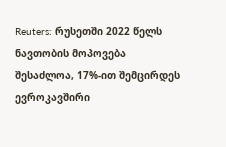Reuters: რუსეთში 2022 წელს ნავთობის მოპოვება შესაძლოა, 17%-ით შემცირდეს ევროკავშირი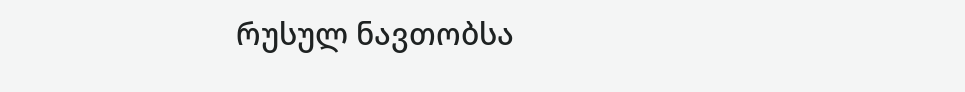რუსულ ნავთობსა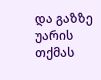და გაზზე უარის თქმას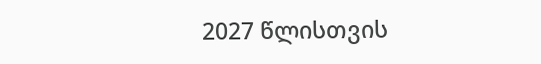2027 წლისთვის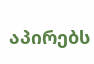აპირებს